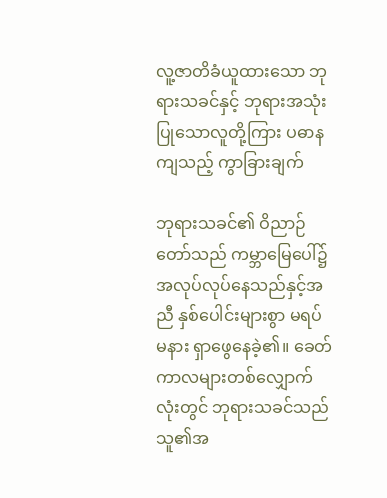လူ့ဇာတိခံယူထားသော ဘုရားသခင်နှင့် ဘုရားအသုံးပြုသောလူတို့ကြား ပဓာနကျသည့် ကွာခြားချက်

ဘုရားသခင်၏ ဝိညာဉ်တော်သည် ကမ္ဘာမြေပေါ်၌ အလုပ်လုပ်နေသည်နှင့်အညီ နှစ်ပေါင်းများစွာ မရပ်မနား ရှာဖွေနေခဲ့၏။ ခေတ်ကာလများတစ်လျှောက်လုံးတွင် ဘုရားသခင်သည် သူ၏အ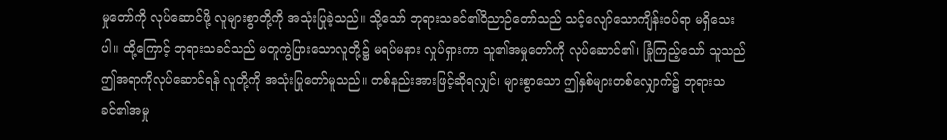မှုတော်ကို လုပ်ဆောင်ဖို့ လူများစွာတို့ကို အသုံးပြုခဲ့သည်။ သို့သော် ဘုရားသခင်၏ဝိညာဉ်တော်သည် သင့်လျော်သောကျိန်းဝပ်ရာ မရှိသေးပါ။ ထို့ကြောင့် ဘုရားသခင်သည် မတူကွဲပြားသောလူတို့၌ မရပ်မနား လှုပ်ရှားကာ သူ၏အမှုတော်ကို လုပ်ဆောင်၏၊ ခြုံကြည့်သော် သူသည် ဤအရာကိုလုပ်ဆောင်ရန် လူတို့ကို အသုံးပြုတော်မူသည်။ တစ်နည်းအားဖြင့်ဆိုရလျှင်၊ များစွာသော ဤနှစ်များတစ်လျှောက်၌ ဘုရားသခင်၏အမှု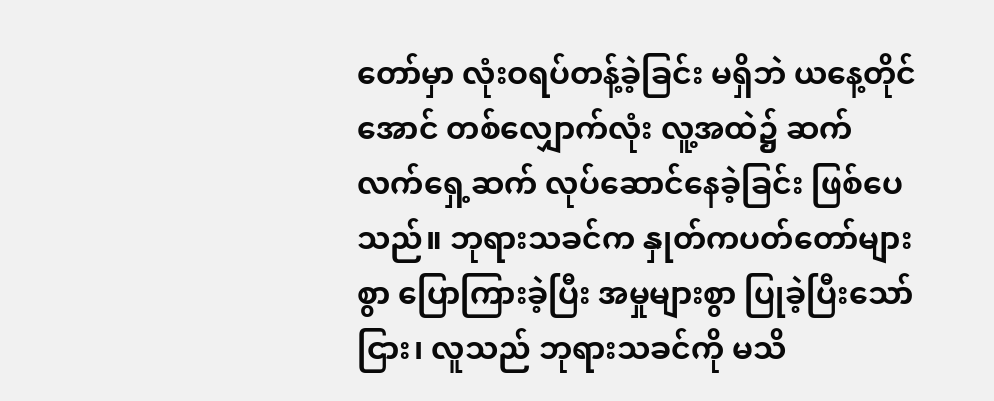တော်မှာ လုံးဝရပ်တန့်ခဲ့ခြင်း မရှိဘဲ ယနေ့တိုင်အောင် တစ်လျှောက်လုံး လူ့အထဲ၌ ဆက်လက်ရှေ့ဆက် လုပ်ဆောင်နေခဲ့ခြင်း ဖြစ်ပေသည်။ ဘုရားသခင်က နှုတ်ကပတ်တော်များစွာ ပြောကြားခဲ့ပြီး အမှုများစွာ ပြုခဲ့ပြီးသော်ငြား၊ လူသည် ဘုရားသခင်ကို မသိ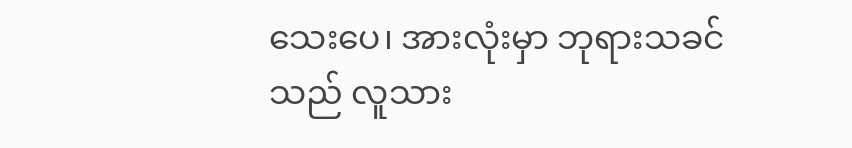သေးပေ၊ အားလုံးမှာ ဘုရားသခင်သည် လူသား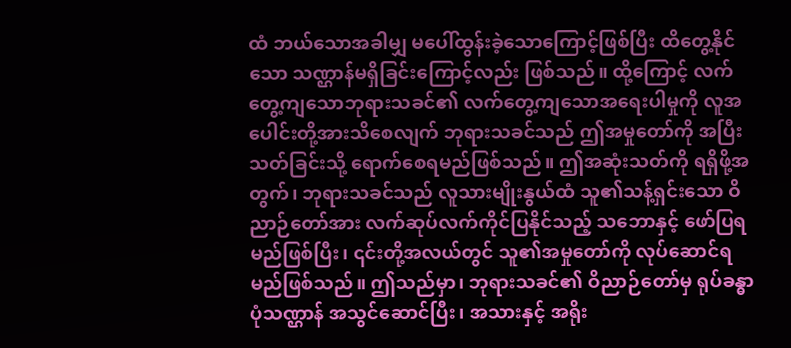ထံ ဘယ်သောအခါမျှ မပေါ်ထွန်းခဲ့သောကြောင့်ဖြစ်ပြီး ထိတွေ့နိုင်သော သဏ္ဌာန်မရှိခြင်းကြောင့်လည်း ဖြစ်သည်။ ထို့ကြောင့် လက်တွေ့ကျသောဘုရားသခင်၏ လက်တွေ့ကျသောအရေးပါမှုကို လူအပေါင်းတို့အားသိစေလျက် ဘုရားသခင်သည် ဤအမှုတော်ကို အပြီးသတ်ခြင်းသို့ ရောက်စေရမည်ဖြစ်သည်။ ဤအဆုံးသတ်ကို ရရှိဖို့အတွက်၊ ဘုရားသခင်သည် လူသားမျိုးနွယ်ထံ သူ၏သန့်ရှင်းသော ဝိညာဉ်တော်အား လက်ဆုပ်လက်ကိုင်ပြနိုင်သည့် သဘောနှင့် ဖော်ပြရမည်ဖြစ်ပြီး၊ ၎င်းတို့အလယ်တွင် သူ၏အမှုတော်ကို လုပ်ဆောင်ရမည်ဖြစ်သည်။ ဤသည်မှာ၊ ဘုရားသခင်၏ ဝိညာဉ်တော်မှ ရုပ်ခန္ဓာပုံသဏ္ဌာန် အသွင်ဆောင်ပြီး၊ အသားနှင့် အရိုး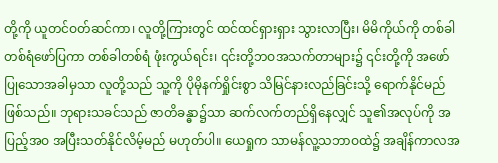တို့ကို ယူတင်ဝတ်ဆင်ကာ၊ လူတို့ကြားတွင် ထင်ထင်ရှားရှား သွားလာပြီး၊ မိမိကိုယ်ကို တစ်ခါတစ်ရံဖော်ပြကာ တစ်ခါတစ်ရံ ဖုံးကွယ်ရင်း၊ ၎င်းတို့ဘဝအသက်တာများ၌ ၎င်းတို့ကို အဖော်ပြုသောအခါမှသာ လူတို့သည် သူ့ကို ပိုမိုနက်ရှိုင်းစွာ သိမြင်နားလည်ခြင်းသို့ ရောက်နိုင်မည်ဖြစ်သည်။ ဘုရားသခင်သည် ဇာတိခန္ဓာ၌သာ ဆက်လက်တည်ရှိနေလျှင် သူ၏အလုပ်ကို အပြည့်အဝ အပြီးသတ်နိုင်လိမ့်မည် မဟုတ်ပါ။ ယေရှုက သာမန်လူ့သဘာဝထဲ၌ အချိန်ကာလအ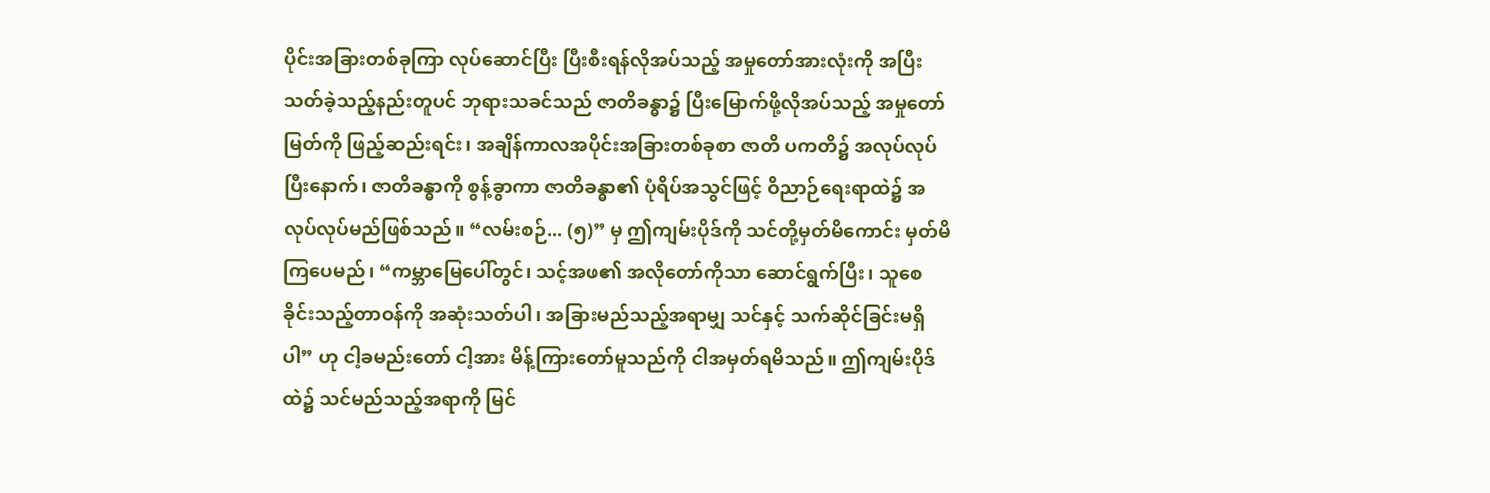ပိုင်းအခြားတစ်ခုကြာ လုပ်ဆောင်ပြီး ပြီးစီးရန်လိုအပ်သည့် အမှုတော်အားလုံးကို အပြီးသတ်ခဲ့သည့်နည်းတူပင် ဘုရားသခင်သည် ဇာတိခန္ဓာ၌ ပြီးမြောက်ဖို့လိုအပ်သည့် အမှုတော်မြတ်ကို ဖြည့်ဆည်းရင်း၊ အချိန်ကာလအပိုင်းအခြားတစ်ခုစာ ဇာတိ ပကတိ၌ အလုပ်လုပ်ပြီးနောက်၊ ဇာတိခန္ဓာကို စွန့်ခွာကာ ဇာတိခန္ဓာ၏ ပုံရိပ်အသွင်ဖြင့် ဝိညာဉ်ရေးရာထဲ၌ အလုပ်လုပ်မည်ဖြစ်သည်။ “လမ်းစဉ်... (၅)” မှ ဤကျမ်းပိုဒ်ကို သင်တို့မှတ်မိကောင်း မှတ်မိကြပေမည်၊ “ကမ္ဘာမြေပေါ်တွင်၊ သင့်အဖ၏ အလိုတော်ကိုသာ ဆောင်ရွက်ပြီး၊ သူစေခိုင်းသည့်တာဝန်ကို အဆုံးသတ်ပါ၊ အခြားမည်သည့်အရာမျှ သင်နှင့် သက်ဆိုင်ခြင်းမရှိပါ” ဟု ငါ့ခမည်းတော် ငါ့အား မိန့်ကြားတော်မူသည်ကို ငါအမှတ်ရမိသည်။ ဤကျမ်းပိုဒ်ထဲ၌ သင်မည်သည့်အရာကို မြင်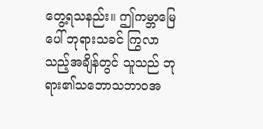တွေ့ရသနည်း။ ဤကမ္ဘာမြေပေါ် ဘုရားသခင် ကြွလာသည့်အချိန်တွင် သူသည် ဘုရား၏သဘောသဘာဝအ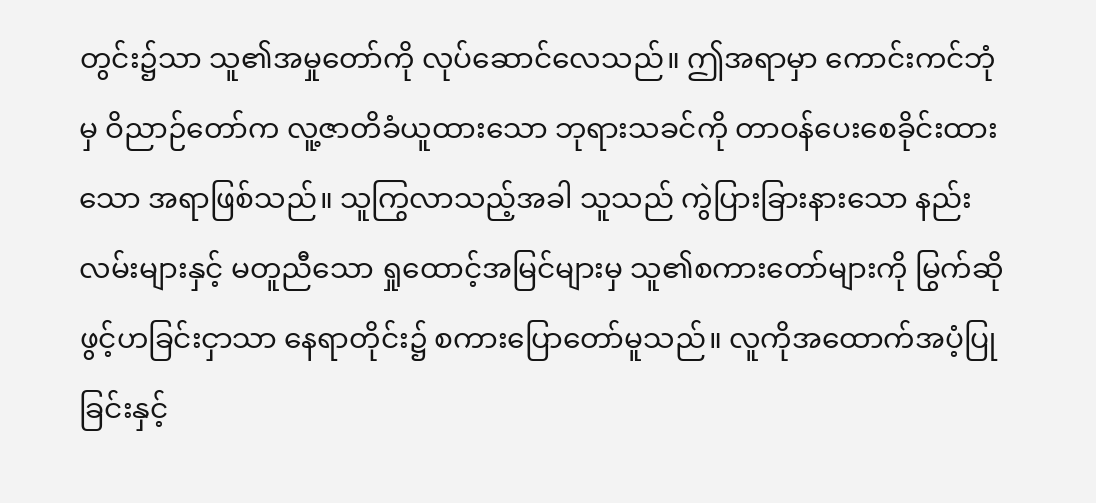တွင်း၌သာ သူ၏အမှုတော်ကို လုပ်ဆောင်လေသည်။ ဤအရာမှာ ကောင်းကင်ဘုံမှ ဝိညာဉ်တော်က လူ့ဇာတိခံယူထားသော ဘုရားသခင်ကို တာဝန်ပေးစေခိုင်းထားသော အရာဖြစ်သည်။ သူကြွလာသည့်အခါ သူသည် ကွဲပြားခြားနားသော နည်းလမ်းများနှင့် မတူညီသော ရှုထောင့်အမြင်များမှ သူ၏စကားတော်များကို မြွက်ဆိုဖွင့်ဟခြင်းငှာသာ နေရာတိုင်း၌ စကားပြောတော်မူသည်။ လူကိုအထောက်အပံ့ပြုခြင်းနှင့်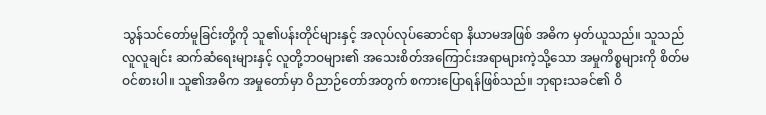သွန်သင်တော်မူခြင်းတို့ကို သူ၏ပန်းတိုင်များနှင့် အလုပ်လုပ်ဆောင်ရာ နိယာမအဖြစ် အဓိက မှတ်ယူသည်။ သူသည် လူလူချင်း ဆက်ဆံရေးများနှင့် လူတို့ဘဝများ၏ အသေးစိတ်အကြောင်းအရာများကဲ့သို့သော အမှုကိစ္စများကို စိတ်မဝင်စားပါ။ သူ၏အဓိက အမှုတော်မှာ ဝိညာဉ်တော်အတွက် စကားပြောရန်ဖြစ်သည်။ ဘုရားသခင်၏ ဝိ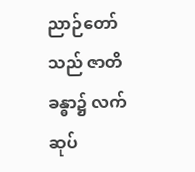ညာဉ်တော်သည် ဇာတိခန္ဓာ၌ လက်ဆုပ်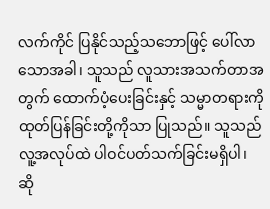လက်ကိုင် ပြနိုင်သည့်သဘောဖြင့် ပေါ်လာသောအခါ၊ သူသည် လူသားအသက်တာအတွက် ထောက်ပံ့ပေးခြင်းနှင့် သမ္မာတရားကို ထုတ်ပြန်ခြင်းတို့ကိုသာ ပြုသည်။ သူသည် လူ့အလုပ်ထဲ ပါဝင်ပတ်သက်ခြင်းမရှိပါ၊ ဆို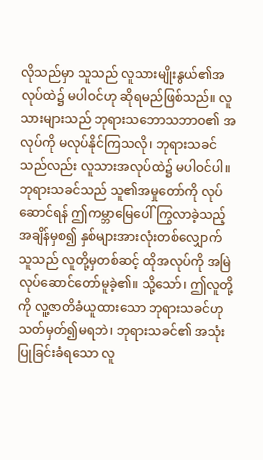လိုသည်မှာ သူသည် လူသားမျိုးနွယ်၏အလုပ်ထဲ၌ မပါဝင်ဟု ဆိုရမည်ဖြစ်သည်။ လူသားများသည် ဘုရားသဘောသဘာဝ၏ အလုပ်ကို မလုပ်နိုင်ကြသလို၊ ဘုရားသခင်သည်လည်း လူသားအလုပ်ထဲ၌ မပါဝင်ပါ။ ဘုရားသခင်သည် သူ၏အမှုတော်ကို လုပ်ဆောင်ရန် ဤကမ္ဘာမြေပေါ် ကြွလာခဲ့သည့်အချိန်မှစ၍ နှစ်များအားလုံးတစ်လျှောက် သူသည် လူတို့မှတစ်ဆင့် ထိုအလုပ်ကို အမြဲလုပ်ဆောင်တော်မူခဲ့၏။ သို့သော်၊ ဤလူတို့ကို လူ့ဇာတိခံယူထားသော ဘုရားသခင်ဟု သတ်မှတ်၍မရဘဲ၊ ဘုရားသခင်၏ အသုံးပြုခြင်းခံရသော လူ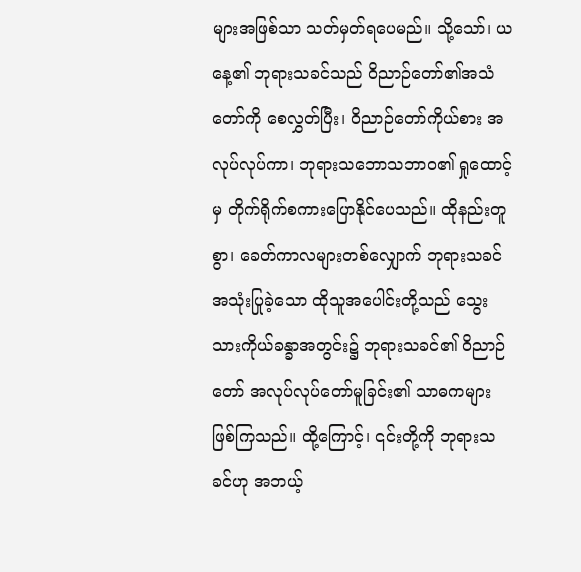များအဖြစ်သာ သတ်မှတ်ရပေမည်။ သို့သော်၊ ယနေ့၏ ဘုရားသခင်သည် ဝိညာဉ်တော်၏အသံတော်ကို စေလွှတ်ပြီး၊ ဝိညာဉ်တော်ကိုယ်စား အလုပ်လုပ်ကာ၊ ဘုရားသဘောသဘာဝ၏ ရှုထောင့်မှ တိုက်ရိုက်စကားပြောနိုင်ပေသည်။ ထိုနည်းတူစွာ၊ ခေတ်ကာလများတစ်လျှောက် ဘုရားသခင်အသုံးပြုခဲ့သော ထိုသူအပေါင်းတို့သည် သွေးသားကိုယ်ခန္ခာအတွင်း၌ ဘုရားသခင်၏ ဝိညာဉ်တော် အလုပ်လုပ်တော်မူခြင်း၏ သာဓကများ ဖြစ်ကြသည်။ ထို့ကြောင့်၊ ၎င်းတို့ကို ဘုရားသခင်ဟု အဘယ့်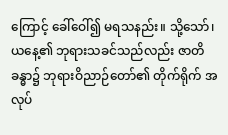ကြောင့် ခေါ်ဝေါ်၍ မရသနည်း။ သို့သော်၊ ယနေ့၏ ဘုရားသခင်သည်လည်း ဇာတိခန္ဓာ၌ ဘုရားဝိညာဉ်တော်၏ တိုက်ရိုက် အလုပ်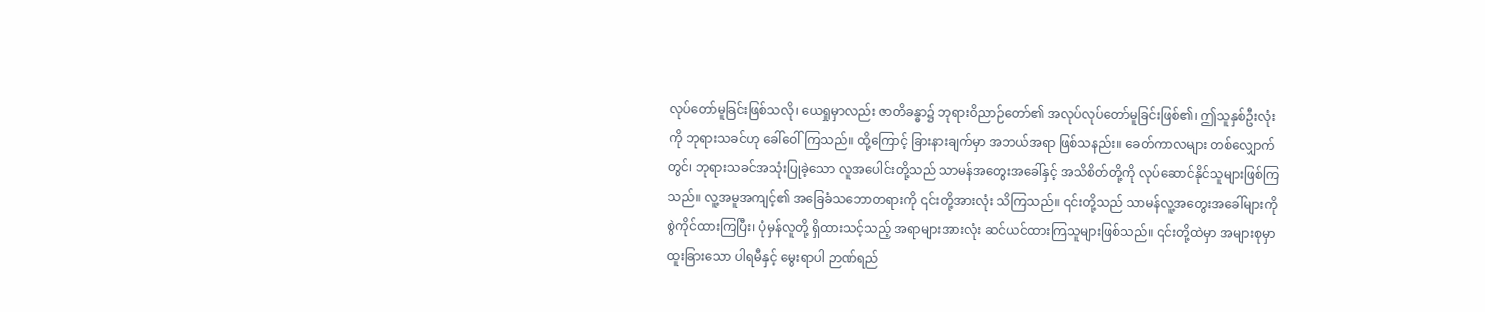လုပ်တော်မူခြင်းဖြစ်သလို၊ ယေရှုမှာလည်း ဇာတိခန္ဓာ၌ ဘုရားဝိညာဉ်တော်၏ အလုပ်လုပ်တော်မူခြင်းဖြစ်၏၊ ဤသူနှစ်ဦးလုံးကို ဘုရားသခင်ဟု ခေါ်ဝေါ်ကြသည်။ ထို့ကြောင့် ခြားနားချက်မှာ အဘယ်အရာ ဖြစ်သနည်း။ ခေတ်ကာလများ တစ်လျှောက်တွင်၊ ဘုရားသခင်အသုံးပြုခဲ့သော လူအပေါင်းတို့သည် သာမန်အတွေးအခေါ်နှင့် အသိစိတ်တို့ကို လုပ်ဆောင်နိုင်သူများဖြစ်ကြသည်။ လူ့အမူအကျင့်၏ အခြေခံသဘောတရားကို ၎င်းတို့အားလုံး သိကြသည်။ ၎င်းတို့သည် သာမန်လူ့အတွေးအခေါ်များကို စွဲကိုင်ထားကြပြီး၊ ပုံမှန်လူတို့ ရှိထားသင့်သည့် အရာများအားလုံး ဆင်ယင်ထားကြသူများဖြစ်သည်။ ၎င်းတို့ထဲမှာ အများစုမှာ ထူးခြားသော ပါရမီနှင့် မွေးရာပါ ဉာဏ်ရည်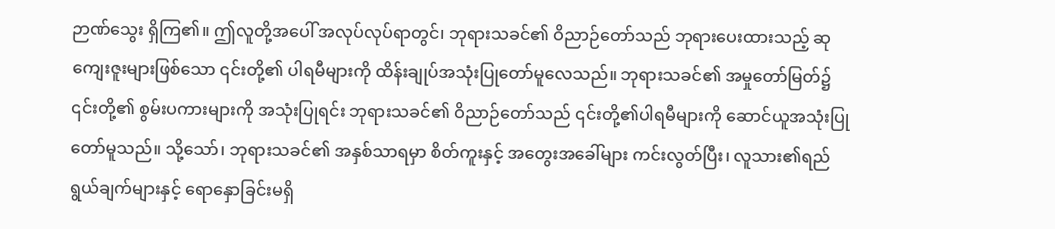ဉာဏ်သွေး ရှိကြ၏။ ဤလူတို့အပေါ် အလုပ်လုပ်ရာတွင်၊ ဘုရားသခင်၏ ဝိညာဉ်တော်သည် ဘုရားပေးထားသည့် ဆုကျေးဇူးများဖြစ်သော ၎င်းတို့၏ ပါရမီများကို ထိန်းချုပ်အသုံးပြုတော်မူလေသည်။ ဘုရားသခင်၏ အမှုတော်မြတ်၌ ၎င်းတို့၏ စွမ်းပကားများကို အသုံးပြုရင်း ဘုရားသခင်၏ ဝိညာဉ်တော်သည် ၎င်းတို့၏ပါရမီများကို ဆောင်ယူအသုံးပြုတော်မူသည်။ သို့သော်၊ ဘုရားသခင်၏ အနှစ်သာရမှာ စိတ်ကူးနှင့် အတွေးအခေါ်များ ကင်းလွတ်ပြီး၊ လူသား၏ရည်ရွယ်ချက်များနှင့် ရောနှောခြင်းမရှိ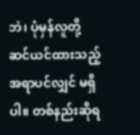ဘဲ၊ ပုံမှန်လူတို့ ဆင်ယင်ထားသည့် အရာပင်လျှင် မရှိပါ။ တစ်နည်းဆိုရ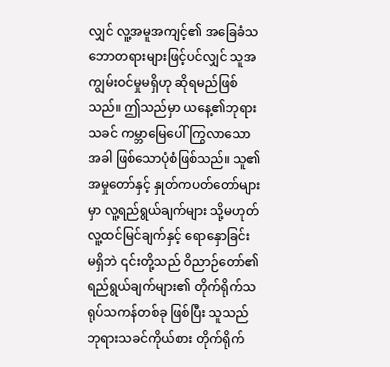လျှင် လူ့အမူအကျင့်၏ အခြေခံသဘောတရားများဖြင့်ပင်လျှင် သူအကျွမ်းဝင်မှုမရှိဟု ဆိုရမည်ဖြစ်သည်။ ဤသည်မှာ ယနေ့၏ဘုရားသခင် ကမ္ဘာမြေပေါ်ကြွလာသောအခါ ဖြစ်သောပုံစံဖြစ်သည်။ သူ၏အမှုတော်နှင့် နှုတ်ကပတ်တော်များမှာ လူ့ရည်ရွယ်ချက်များ သို့မဟုတ် လူ့ထင်မြင်ချက်နှင့် ရောနှောခြင်း မရှိဘဲ ၎င်းတို့သည် ဝိညာဉ်တော်၏ ရည်ရွယ်ချက်များ၏ တိုက်ရိုက်သရုပ်သကန်တစ်ခု ဖြစ်ပြီး သူသည် ဘုရားသခင်ကိုယ်စား တိုက်ရိုက်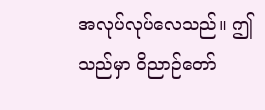အလုပ်လုပ်လေသည်။ ဤသည်မှာ ဝိညာဉ်တော်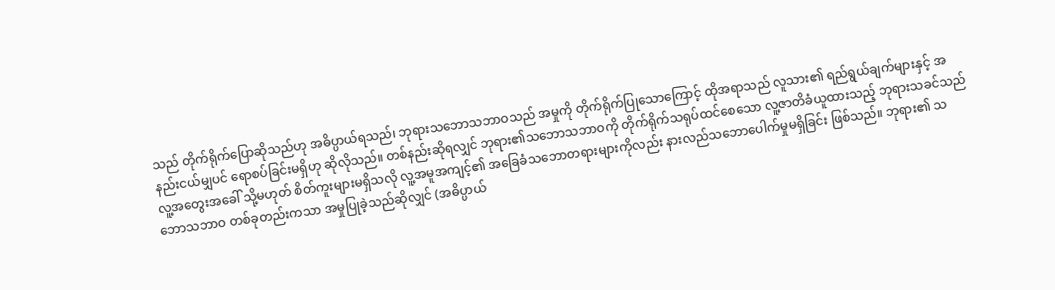သည် တိုက်ရိုက်ပြောဆိုသည်ဟု အဓိပ္ပာယ်ရသည်၊ ဘုရားသဘောသဘာဝသည် အမှုကို တိုက်ရိုက်ပြုသောကြောင့် ထိုအရာသည် လူသား၏ ရည်ရွယ်ချက်များနှင့် အနည်းငယ်မျှပင် ရောစပ်ခြင်းမရှိဟု ဆိုလိုသည်။ တစ်နည်းဆိုရလျှင် ဘုရား၏သဘောသဘာဝကို တိုက်ရိုက်သရုပ်ထင်စေသော လူ့ဇာတိခံယူထားသည့် ဘုရားသခင်သည် လူ့အတွေးအခေါ် သို့မဟုတ် စိတ်ကူးများမရှိသလို လူ့အမူအကျင့်၏ အခြေခံသဘောတရားများကိုလည်း နားလည်သဘောပေါက်မှုမရှိခြင်း ဖြစ်သည်။ ဘုရား၏ သဘောသဘာဝ တစ်ခုတည်းကသာ အမှုပြုခဲ့သည်ဆိုလျှင် (အဓိပ္ပာယ်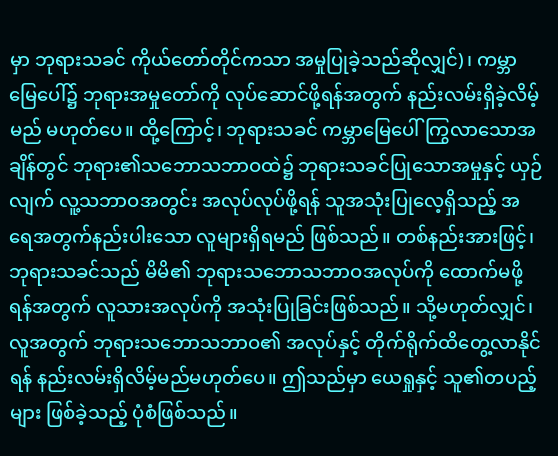မှာ ဘုရားသခင် ကိုယ်တော်တိုင်ကသာ အမှုပြုခဲ့သည်ဆိုလျှင်)၊ ကမ္ဘာမြေပေါ်၌ ဘုရားအမှုတော်ကို လုပ်ဆောင်ဖို့ရန်အတွက် နည်းလမ်းရှိခဲ့လိမ့်မည် မဟုတ်ပေ။ ထို့ကြောင့်၊ ဘုရားသခင် ကမ္ဘာမြေပေါ်ကြွလာသောအချိန်တွင် ဘုရား၏သဘောသဘာဝထဲ၌ ဘုရားသခင်ပြုသောအမှုနှင့် ယှဉ်လျက် လူ့သဘာဝအတွင်း အလုပ်လုပ်ဖို့ရန် သူအသုံးပြုလေ့ရှိသည့် အရေအတွက်နည်းပါးသော လူများရှိရမည် ဖြစ်သည်။ တစ်နည်းအားဖြင့်၊ ဘုရားသခင်သည် မိမိ၏ ဘုရားသဘောသဘာဝအလုပ်ကို ထောက်မဖို့ရန်အတွက် လူသားအလုပ်ကို အသုံးပြုခြင်းဖြစ်သည်။ သို့မဟုတ်လျှင်၊ လူအတွက် ဘုရားသဘောသဘာဝ၏ အလုပ်နှင့် တိုက်ရိုက်ထိတွေ့လာနိုင်ရန် နည်းလမ်းရှိလိမ့်မည်မဟုတ်ပေ။ ဤသည်မှာ ယေရှုနှင့် သူ၏တပည့်များ ဖြစ်ခဲ့သည့် ပုံစံဖြစ်သည်။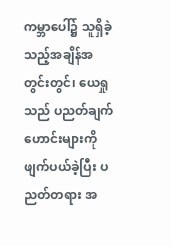ကမ္ဘာပေါ်၌ သူရှိခဲ့သည့်အချိန်အတွင်းတွင်၊ ယေရှုသည် ပညတ်ချက်ဟောင်းများကို ဖျက်ပယ်ခဲ့ပြီး ပညတ်တရား အ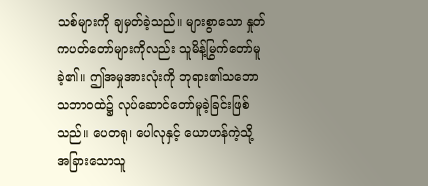သစ်များကို ချမှတ်ခဲ့သည်။ များစွာသော နှုတ်ကပတ်တော်များကိုလည်း သူမိန့်မြွက်တော်မူခဲ့၏။ ဤအမှုအားလုံးကို ဘုရား၏သဘောသဘာဝထဲ၌ လုပ်ဆောင်တော်မူခဲ့ခြင်းဖြစ်သည်။ ပေတရု၊ ပေါလုနှင့် ယောဟန်ကဲ့သို့ အခြားသောသူ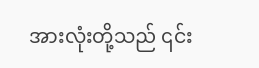အားလုံးတို့သည် ၎င်း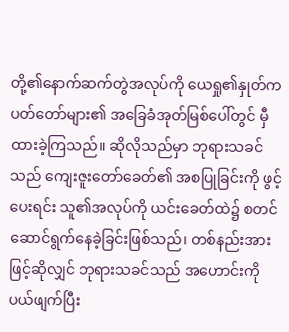တို့၏နောက်ဆက်တွဲအလုပ်ကို ယေရှု၏နှုတ်ကပတ်တော်များ၏ အခြေခံအုတ်မြစ်ပေါ်တွင် မှီထားခဲ့ကြသည်။ ဆိုလိုသည်မှာ ဘုရားသခင်သည် ကျေးဇူးတော်ခေတ်၏ အစပြုခြင်းကို ဖွင့်ပေးရင်း သူ၏အလုပ်ကို ယင်းခေတ်ထဲ၌ စတင်ဆောင်ရွက်နေခဲ့ခြင်းဖြစ်သည်၊ တစ်နည်းအားဖြင့်ဆိုလျှင် ဘုရားသခင်သည် အဟောင်းကို ပယ်ဖျက်ပြီး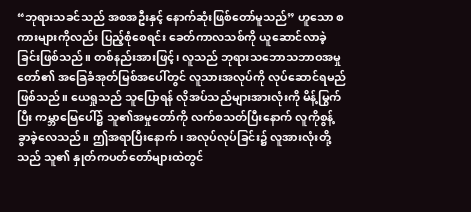“ဘုရားသခင်သည် အစအဦးနှင့် နောက်ဆုံးဖြစ်တော်မူသည်” ဟူသော စကားများကိုလည်း ပြည့်စုံစေရင်း ခေတ်ကာလသစ်ကို ယူဆောင်လာခဲ့ခြင်းဖြစ်သည်။ တစ်နည်းအားဖြင့်၊ လူသည် ဘုရားသဘောသဘာဝအမှုတော်၏ အခြေခံအုတ်မြစ်အပေါ်တွင် လူသားအလုပ်ကို လုပ်ဆောင်ရမည်ဖြစ်သည်။ ယေရှုသည် သူပြောရန် လိုအပ်သည်များအားလုံးကို မိန့်မြွက်ပြီး ကမ္ဘာမြေပေါ်၌ သူ၏အမှုတော်ကို လက်စသတ်ပြီးနောက် လူကိုစွန့်ခွာခဲ့လေသည်။ ဤအရာပြီးနောက်၊ အလုပ်လုပ်ခြင်း၌ လူအားလုံးတို့သည် သူ၏ နှုတ်ကပတ်တော်များထဲတွင်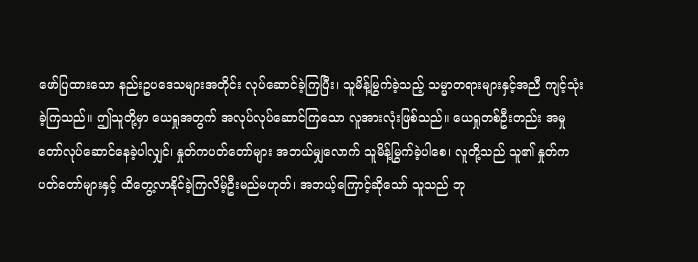ဖော်ပြထားသော နည်းဥပဒေသများအတိုင်း လုပ်ဆောင်ခဲ့ကြပြီး၊ သူမိန့်မြွက်ခဲ့သည့် သမ္မာတရားများနှင့်အညီ ကျင့်သုံးခဲ့ကြသည်။ ဤသူတို့မှာ ယေရှုအတွက် အလုပ်လုပ်ဆောင်ကြသော လူအားလုံးဖြစ်သည်။ ယေရှုတစ်ဦးတည်း အမှုတော်လုပ်ဆောင်နေခဲ့ပါလျှင်၊ နှုတ်ကပတ်တော်များ အဘယ်မျှလောက် သူမိန့်မြွက်ခဲ့ပါစေ၊ လူတို့သည် သူ၏ နှုတ်ကပတ်တော်များနှင့် ထိတွေ့လာနိုင်ခဲ့ကြလိမ့်ဦးမည်မဟုတ်၊ အဘယ့်ကြောင့်ဆိုသော် သူသည် ဘု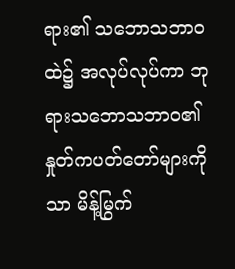ရား၏ သဘောသဘာဝထဲ၌ အလုပ်လုပ်ကာ ဘုရားသဘောသဘာဝ၏ နှုတ်ကပတ်တော်များကိုသာ မိန့်မြွက်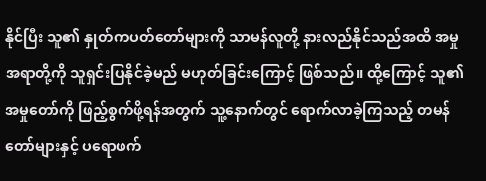နိုင်ပြီး သူ၏ နှုတ်ကပတ်တော်များကို သာမန်လူတို့ နားလည်နိုင်သည်အထိ အမှုအရာတို့ကို သူရှင်းပြနိုင်ခဲ့မည် မဟုတ်ခြင်းကြောင့် ဖြစ်သည်။ ထို့ကြောင့် သူ၏အမှုတော်ကို ဖြည့်စွက်ဖို့ရန်အတွက် သူ့နောက်တွင် ရောက်လာခဲ့ကြသည့် တမန်တော်များနှင့် ပရောဖက်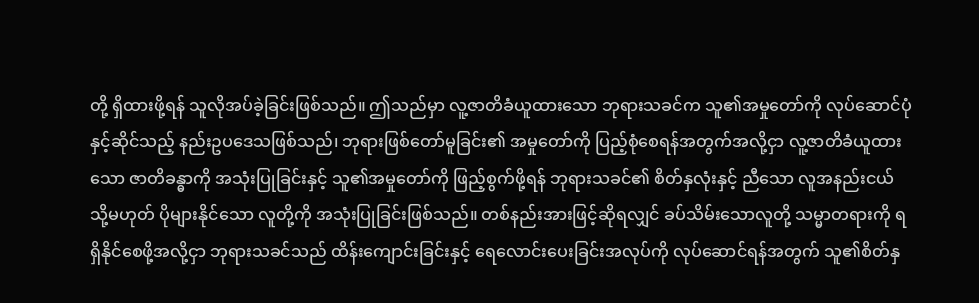တို့ ရှိထားဖို့ရန် သူလိုအပ်ခဲ့ခြင်းဖြစ်သည်။ ဤသည်မှာ လူ့ဇာတိခံယူထားသော ဘုရားသခင်က သူ၏အမှုတော်ကို လုပ်ဆောင်ပုံနှင့်ဆိုင်သည့် နည်းဥပဒေသဖြစ်သည်၊ ဘုရားဖြစ်တော်မူခြင်း၏ အမှုတော်ကို ပြည့်စုံစေရန်အတွက်အလို့ငှာ လူ့ဇာတိခံယူထားသော ဇာတိခန္ဓာကို အသုံးပြုခြင်းနှင့် သူ၏အမှုတော်ကို ဖြည့်စွက်ဖို့ရန် ဘုရားသခင်၏ စိတ်နှလုံးနှင့် ညီသော လူအနည်းငယ် သို့မဟုတ် ပိုများနိုင်သော လူတို့ကို အသုံးပြုခြင်းဖြစ်သည်။ တစ်နည်းအားဖြင့်ဆိုရလျှင် ခပ်သိမ်းသောလူတို့ သမ္မာတရားကို ရရှိနိုင်စေဖို့အလို့ငှာ ဘုရားသခင်သည် ထိန်းကျောင်းခြင်းနှင့် ရေလောင်းပေးခြင်းအလုပ်ကို လုပ်ဆောင်ရန်အတွက် သူ၏စိတ်နှ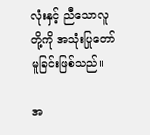လုံးနှင့် ညီသောလူတို့ကို အသုံးပြုတော်မူခြင်းဖြစ်သည်။

အ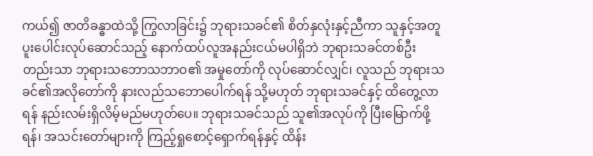ကယ်၍ ဇာတိခန္ဓာထဲသို့ ကြွလာခြင်း၌ ဘုရားသခင်၏ စိတ်နှလုံးနှင့်ညီကာ သူနှင့်အတူ ပူးပေါင်းလုပ်ဆောင်သည့် နောက်ထပ်လူအနည်းငယ်မပါရှိဘဲ ဘုရားသခင်တစ်ဦးတည်းသာ ဘုရားသဘောသဘာဝ၏ အမှုတော်ကို လုပ်ဆောင်လျှင်၊ လူသည် ဘုရားသခင်၏အလိုတော်ကို နားလည်သဘောပေါက်ရန် သို့မဟုတ် ဘုရားသခင်နှင့် ထိတွေ့လာရန် နည်းလမ်းရှိလိမ့်မည်မဟုတ်ပေ။ ဘုရားသခင်သည် သူ၏အလုပ်ကို ပြီးမြောက်ဖို့ရန်၊ အသင်းတော်များကို ကြည့်ရှုစောင့်ရှောက်ရန်နှင့် ထိန်း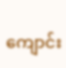ကျောင်း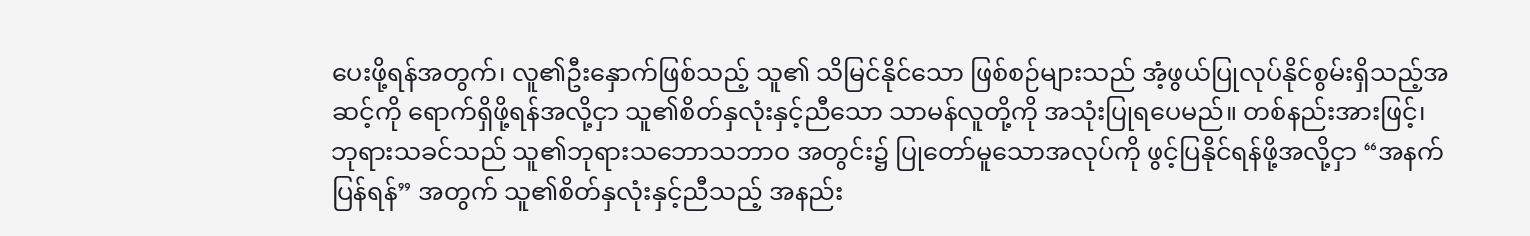ပေးဖို့ရန်အတွက်၊ လူ၏ဦးနှောက်ဖြစ်သည့် သူ၏ သိမြင်နိုင်သော ဖြစ်စဉ်များသည် အံ့ဖွယ်ပြုလုပ်နိုင်စွမ်းရှိသည့်အဆင့်ကို ရောက်ရှိဖို့ရန်အလို့ငှာ သူ၏စိတ်နှလုံးနှင့်ညီသော သာမန်လူတို့ကို အသုံးပြုရပေမည်။ တစ်နည်းအားဖြင့်၊ ဘုရားသခင်သည် သူ၏ဘုရားသဘောသဘာဝ အတွင်း၌ ပြုတော်မူသောအလုပ်ကို ဖွင့်ပြနိုင်ရန်ဖို့အလို့ငှာ “အနက်ပြန်ရန်” အတွက် သူ၏စိတ်နှလုံးနှင့်ညီသည့် အနည်း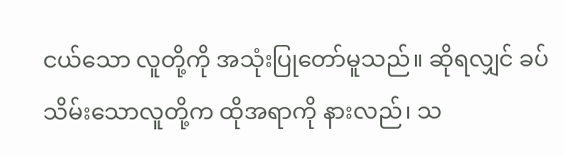ငယ်သော လူတို့ကို အသုံးပြုတော်မူသည်။ ဆိုရလျှင် ခပ်သိမ်းသောလူတို့က ထိုအရာကို နားလည်၊ သ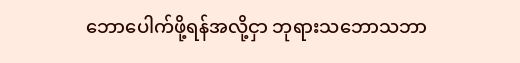ဘောပေါက်ဖို့ရန်အလို့ငှာ ဘုရားသဘောသဘာ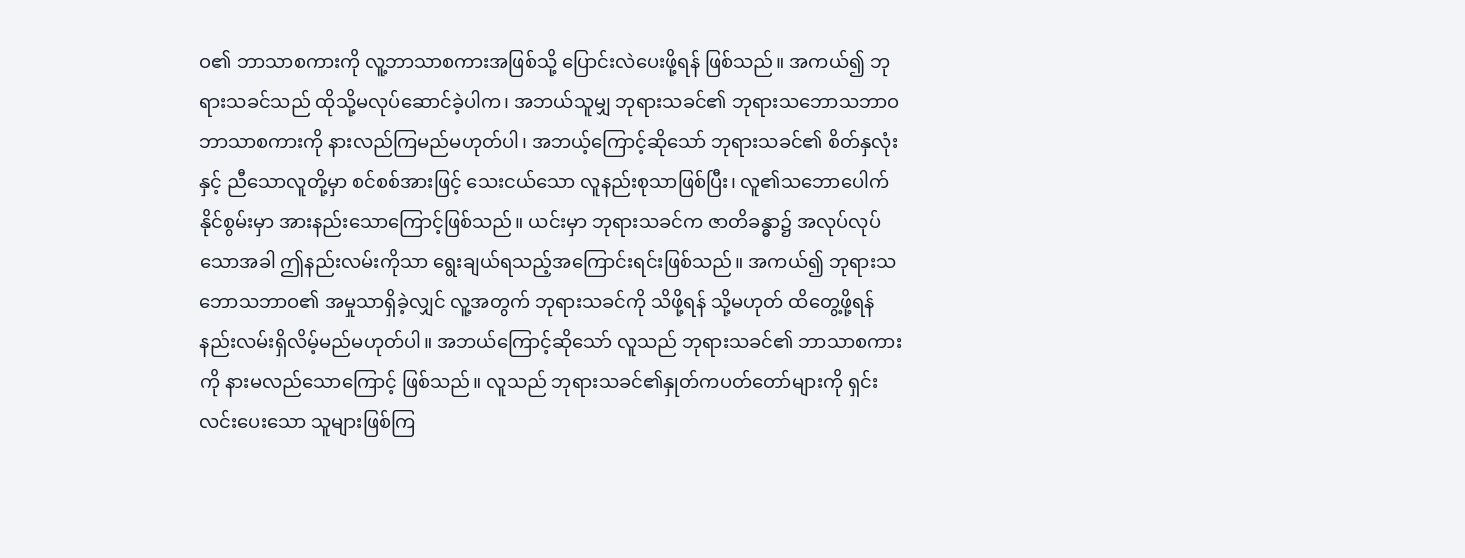ဝ၏ ဘာသာစကားကို လူ့ဘာသာစကားအဖြစ်သို့ ပြောင်းလဲပေးဖို့ရန် ဖြစ်သည်။ အကယ်၍ ဘုရားသခင်သည် ထိုသို့မလုပ်ဆောင်ခဲ့ပါက၊ အဘယ်သူမျှ ဘုရားသခင်၏ ဘုရားသဘောသဘာဝ ဘာသာစကားကို နားလည်ကြမည်မဟုတ်ပါ၊ အဘယ့်ကြောင့်ဆိုသော် ဘုရားသခင်၏ စိတ်နှလုံးနှင့် ညီသောလူတို့မှာ စင်စစ်အားဖြင့် သေးငယ်သော လူနည်းစုသာဖြစ်ပြီး၊ လူ၏သဘောပေါက်နိုင်စွမ်းမှာ အားနည်းသောကြောင့်ဖြစ်သည်။ ယင်းမှာ ဘုရားသခင်က ဇာတိခန္ဓာ၌ အလုပ်လုပ်သောအခါ ဤနည်းလမ်းကိုသာ ရွေးချယ်ရသည့်အကြောင်းရင်းဖြစ်သည်။ အကယ်၍ ဘုရားသဘောသဘာဝ၏ အမှုသာရှိခဲ့လျှင် လူ့အတွက် ဘုရားသခင်ကို သိဖို့ရန် သို့မဟုတ် ထိတွေ့ဖို့ရန် နည်းလမ်းရှိလိမ့်မည်မဟုတ်ပါ။ အဘယ်ကြောင့်ဆိုသော် လူသည် ဘုရားသခင်၏ ဘာသာစကားကို နားမလည်သောကြောင့် ဖြစ်သည်။ လူသည် ဘုရားသခင်၏နှုတ်ကပတ်တော်များကို ရှင်းလင်းပေးသော သူများဖြစ်ကြ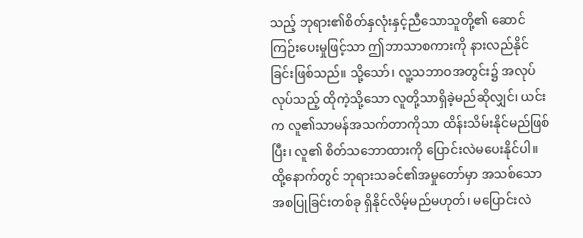သည့် ဘုရား၏စိတ်နှလုံးနှင့်ညီသောသူတို့၏ ဆောင်ကြဉ်းပေးမှုဖြင့်သာ ဤဘာသာစကားကို နားလည်နိုင်ခြင်းဖြစ်သည်။ သို့သော်၊ လူ့သဘာဝအတွင်း၌ အလုပ်လုပ်သည့် ထိုကဲ့သို့သော လူတို့သာရှိခဲ့မည်ဆိုလျှင်၊ ယင်းက လူ၏သာမန်အသက်တာကိုသာ ထိန်းသိမ်းနိုင်မည်ဖြစ်ပြီး၊ လူ၏ စိတ်သဘောထားကို ပြောင်းလဲမပေးနိုင်ပါ။ ထို့နောက်တွင် ဘုရားသခင်၏အမှုတော်မှာ အသစ်သောအစပြုခြင်းတစ်ခု ရှိနိုင်လိမ့်မည်မဟုတ်၊ မပြောင်းလဲ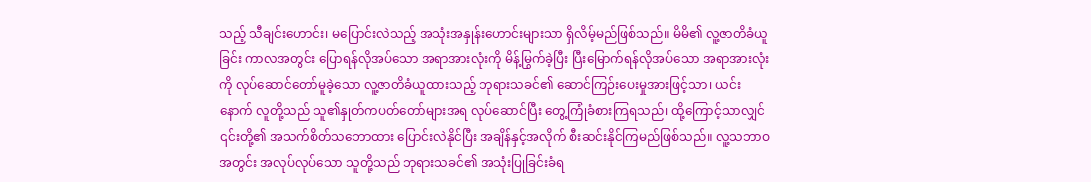သည့် သီချင်းဟောင်း၊ မပြောင်းလဲသည့် အသုံးအနှုန်းဟောင်းများသာ ရှိလိမ့်မည်ဖြစ်သည်။ မိမိ၏ လူ့ဇာတိခံယူခြင်း ကာလအတွင်း ပြောရန်လိုအပ်သော အရာအားလုံးကို မိန့်မြွက်ခဲ့ပြီး ပြီးမြောက်ရန်လိုအပ်သော အရာအားလုံးကို လုပ်ဆောင်တော်မူခဲ့သော လူ့ဇာတိခံယူထားသည့် ဘုရားသခင်၏ ဆောင်ကြဉ်းပေးမှုအားဖြင့်သာ၊ ယင်းနောက် လူတို့သည် သူ၏နှုတ်ကပတ်တော်များအရ လုပ်ဆောင်ပြီး တွေ့ကြုံခံစားကြရသည်၊ ထို့ကြောင့်သာလျှင် ၎င်းတို့၏ အသက်စိတ်သဘောထား ပြောင်းလဲနိုင်ပြီး အချိန်နှင့်အလိုက် စီးဆင်းနိုင်ကြမည်ဖြစ်သည်။ လူ့သဘာဝအတွင်း အလုပ်လုပ်သော သူတို့သည် ဘုရားသခင်၏ အသုံးပြုခြင်းခံရ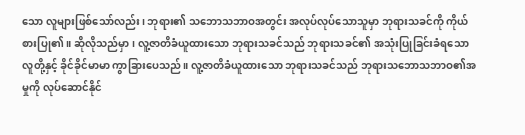သော လူများဖြစ်သော်လည်း၊ ဘုရား၏ သဘောသဘာဝအတွင်း အလုပ်လုပ်သောသူမှာ ဘုရားသခင်ကို ကိုယ်စားပြု၏။ ဆိုလိုသည်မှာ၊ လူ့ဇာတိခံယူထားသော ဘုရားသခင်သည် ဘုရားသခင်၏ အသုံးပြုခြင်းခံရသော လူတို့နှင့် ခိုင်ခိုင်မာမာ ကွာခြားပေသည်။ လူ့ဇာတိခံယူထားသော ဘုရားသခင်သည် ဘုရားသဘောသဘာဝ၏အမှုကို လုပ်ဆောင်နိုင်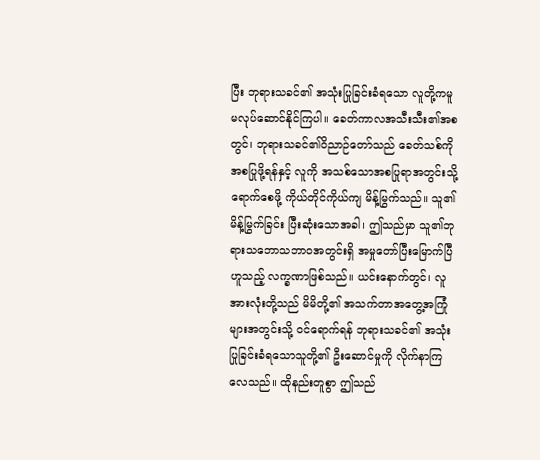ပြီး ဘုရားသခင်၏ အသုံးပြုခြင်းခံရသော လူတို့ကမူ မလုပ်ဆောင်နိုင်ကြပါ။ ခေတ်ကာလအသီးသီး၏အစတွင်၊ ဘုရားသခင်၏ဝိညာဉ်တော်သည် ခေတ်သစ်ကို အစပြုဖို့ရန်နှင့် လူကို အသစ်သောအစပြုရာအတွင်းသို့ ရောက်စေဖို့ ကိုယ်တိုင်ကိုယ်ကျ မိန့်မြွက်သည်။ သူ၏မိန့်မြွက်ခြင်း ပြီးဆုံးသောအခါ၊ ဤသည်မှာ သူ၏ဘုရားသဘောသဘာဝအတွင်းရှိ အမှုတော်ပြီးမြောက်ပြီဟူသည့် လက္ခဏာဖြစ်သည်။ ယင်းနောက်တွင်၊ လူအားလုံးတို့သည် မိမိတို့၏ အသက်တာအတွေ့အကြုံများအတွင်းသို့ ဝင်ရောက်ရန် ဘုရားသခင်၏ အသုံးပြုခြင်းခံရသောသူတို့၏ ဦးဆောင်မှုကို လိုက်နာကြလေသည်။ ထိုနည်းတူစွာ ဤသည်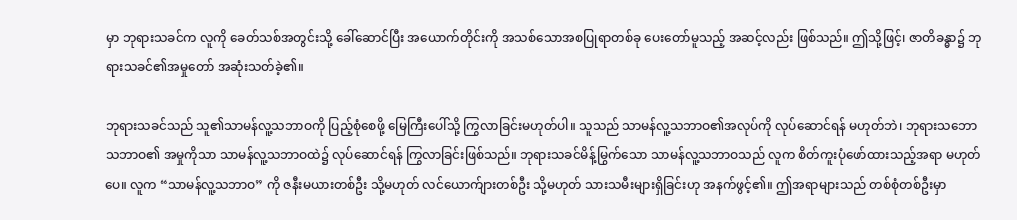မှာ ဘုရားသခင်က လူကို ခေတ်သစ်အတွင်းသို့ ခေါ်ဆောင်ပြီး အယောက်တိုင်းကို အသစ်သောအစပြုရာတစ်ခု ပေးတော်မူသည့် အဆင့်လည်း ဖြစ်သည်။ ဤသို့ဖြင့်၊ ဇာတိခန္ဓာ၌ ဘုရားသခင်၏အမှုတော် အဆုံးသတ်ခဲ့၏။

ဘုရားသခင်သည် သူ၏သာမန်လူ့သဘာဝကို ပြည့်စုံစေဖို့ မြေကြီးပေါ်သို့ ကြွလာခြင်းမဟုတ်ပါ။ သူသည် သာမန်လူ့သဘာဝ၏အလုပ်ကို လုပ်ဆောင်ရန် မဟုတ်ဘဲ၊ ဘုရားသဘောသဘာဝ၏ အမှုကိုသာ သာမန်လူ့သဘာဝထဲ၌ လုပ်ဆောင်ရန် ကြွလာခြင်းဖြစ်သည်။ ဘုရားသခင်မိန့်မြွက်သော သာမန်လူ့သဘာဝသည် လူက စိတ်ကူးပုံဖော်ထားသည့်အရာ မဟုတ်ပေ။ လူက “သာမန်လူ့သဘာဝ” ကို ဇနီးမယားတစ်ဦး သို့မဟုတ် လင်ယောက်ျားတစ်ဦး သို့မဟုတ် သားသမီးများရှိခြင်းဟု အနက်ဖွင့်၏။ ဤအရာများသည် တစ်စုံတစ်ဦးမှာ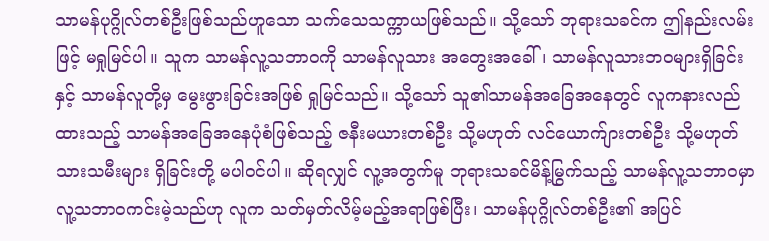သာမန်ပုဂ္ဂိုလ်တစ်ဦးဖြစ်သည်ဟူသော သက်သေသက္ကာယဖြစ်သည်။ သို့သော် ဘုရားသခင်က ဤနည်းလမ်းဖြင့် မရှုမြင်ပါ။ သူက သာမန်လူ့သဘာဝကို သာမန်လူသား အတွေးအခေါ်၊ သာမန်လူသားဘဝများရှိခြင်းနှင့် သာမန်လူတို့မှ မွေးဖွားခြင်းအဖြစ် ရှုမြင်သည်။ သို့သော် သူ၏သာမန်အခြေအနေတွင် လူကနားလည်ထားသည့် သာမန်အခြေအနေပုံစံဖြစ်သည့် ဇနီးမယားတစ်ဦး သို့မဟုတ် လင်ယောက်ျားတစ်ဦး သို့မဟုတ် သားသမီးများ ရှိခြင်းတို့ မပါဝင်ပါ။ ဆိုရလျှင် လူ့အတွက်မူ ဘုရားသခင်မိန့်မြွက်သည့် သာမန်လူ့သဘာဝမှာ လူ့သဘာဝကင်းမဲ့သည်ဟု လူက သတ်မှတ်လိမ့်မည့်အရာဖြစ်ပြီး၊ သာမန်ပုဂ္ဂိုလ်တစ်ဦး၏ အပြင်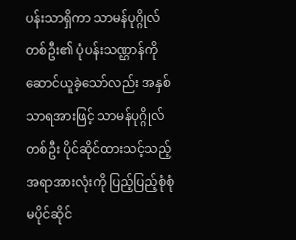ပန်းသာရှိကာ သာမန်ပုဂ္ဂိုလ်တစ်ဦး၏ ပုံပန်းသဏ္ဌာန်ကို ဆောင်ယူခဲ့သော်လည်း အနှစ်သာရအားဖြင့် သာမန်ပုဂ္ဂိုလ်တစ်ဦး ပိုင်ဆိုင်ထားသင့်သည့် အရာအားလုံးကို ပြည့်ပြည့်စုံစုံ မပိုင်ဆိုင်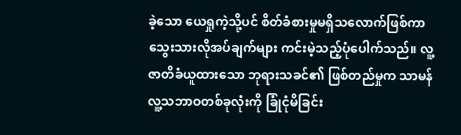ခဲ့သော ယေရှုကဲ့သို့ပင် စိတ်ခံစားမှုမရှိသလောက်ဖြစ်ကာ သွေးသားလိုအပ်ချက်များ ကင်းမဲ့သည့်ပုံပေါက်သည်။ လူ့ဇာတိခံယူထားသော ဘုရားသခင်၏ ဖြစ်တည်မှုက သာမန်လူ့သဘာဝတစ်ခုလုံးကို ခြုံငုံမိခြင်း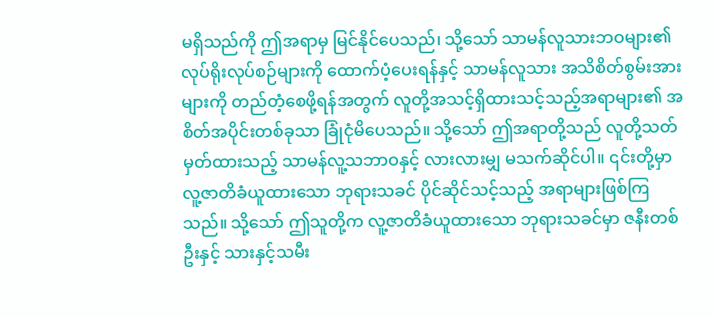မရှိသည်ကို ဤအရာမှ မြင်နိုင်ပေသည်၊ သို့သော် သာမန်လူသားဘဝများ၏ လုပ်ရိုးလုပ်စဉ်များကို ထောက်ပံ့ပေးရန်နှင့် သာမန်လူသား အသိစိတ်စွမ်းအားများကို တည်တံ့စေဖို့ရန်အတွက် လူတို့အသင့်ရှိထားသင့်သည့်အရာများ၏ အစိတ်အပိုင်းတစ်ခုသာ ခြုံငုံမိပေသည်။ သို့သော် ဤအရာတို့သည် လူတို့သတ်မှတ်ထားသည့် သာမန်လူ့သဘာဝနှင့် လားလားမျှ မသက်ဆိုင်ပါ။ ၎င်းတို့မှာ လူ့ဇာတိခံယူထားသော ဘုရားသခင် ပိုင်ဆိုင်သင့်သည့် အရာများဖြစ်ကြသည်။ သို့သော် ဤသူတို့က လူ့ဇာတိခံယူထားသော ဘုရားသခင်မှာ ဇနီးတစ်ဦးနှင့် သားနှင့်သမီး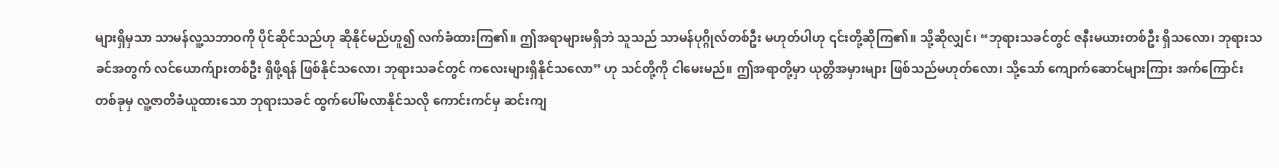များရှိမှသာ သာမန်လူ့သဘာဝကို ပိုင်ဆိုင်သည်ဟု ဆိုနိုင်မည်ဟူ၍ လက်ခံထားကြ၏။ ဤအရာများမရှိဘဲ သူသည် သာမန်ပုဂ္ဂိုလ်တစ်ဦး မဟုတ်ပါဟု ၎င်းတို့ဆိုကြ၏။ သို့ဆိုလျှင်၊ “ဘုရားသခင်တွင် ဇနီးမယားတစ်ဦး ရှိသလော၊ ဘုရားသခင်အတွက် လင်ယောက်ျားတစ်ဦး ရှိဖို့ရန် ဖြစ်နိုင်သလော၊ ဘုရားသခင်တွင် ကလေးများရှိနိုင်သလော” ဟု သင်တို့ကို ငါမေးမည်။ ဤအရာတို့မှာ ယုတ္တိအမှားများ ဖြစ်သည်မဟုတ်လော၊ သို့သော် ကျောက်ဆောင်များကြား အက်ကြောင်းတစ်ခုမှ လူ့ဇာတိခံယူထားသော ဘုရားသခင် ထွက်ပေါ်မလာနိုင်သလို ကောင်းကင်မှ ဆင်းကျ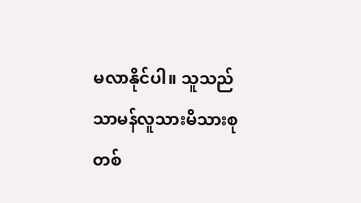မလာနိုင်ပါ။ သူသည် သာမန်လူသားမိသားစုတစ်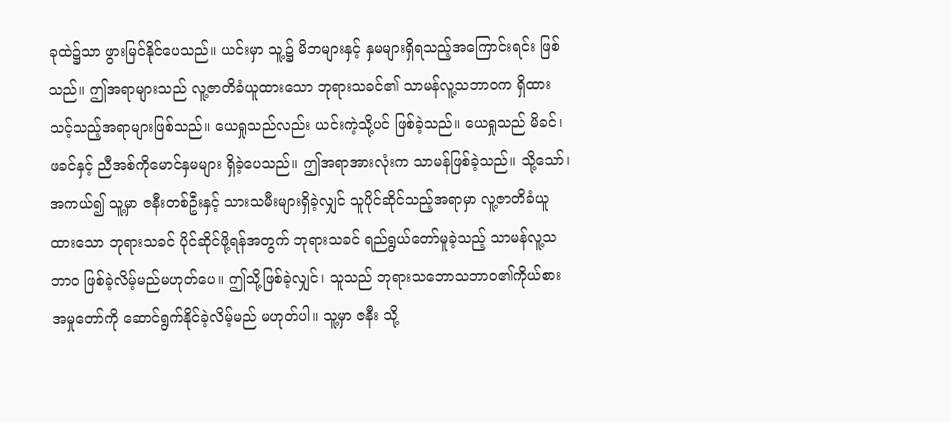ခုထဲ၌သာ ဖွားမြင်နိုင်ပေသည်။ ယင်းမှာ သူ့၌ မိဘများနှင့် နှမများရှိရသည့်အကြောင်းရင်း ဖြစ်သည်။ ဤအရာများသည် လူ့ဇာတိခံယူထားသော ဘုရားသခင်၏ သာမန်လူ့သဘာဝက ရှိထားသင့်သည့်အရာများဖြစ်သည်။ ယေရှုသည်လည်း ယင်းကဲ့သို့ပင် ဖြစ်ခဲ့သည်။ ယေရှုသည် မိခင်၊ ဖခင်နှင့် ညီအစ်ကိုမောင်နှမများ ရှိခဲ့ပေသည်။ ဤအရာအားလုံးက သာမန်ဖြစ်ခဲ့သည်။ သို့သော်၊ အကယ်၍ သူ့မှာ ဇနီးတစ်ဦးနှင့် သားသမီးများရှိခဲ့လျှင် သူပိုင်ဆိုင်သည့်အရာမှာ လူ့ဇာတိခံယူထားသော ဘုရားသခင် ပိုင်ဆိုင်ဖို့ရန်အတွက် ဘုရားသခင် ရည်ရွယ်တော်မူခဲ့သည့် သာမန်လူ့သဘာဝ ဖြစ်ခဲ့လိမ့်မည်မဟုတ်ပေ။ ဤသို့ဖြစ်ခဲ့လျှင်၊ သူသည် ဘုရားသဘောသဘာဝ၏ကိုယ်စား အမှုတော်ကို ဆောင်ရွက်နိုင်ခဲ့လိမ့်မည် မဟုတ်ပါ။ သူ့မှာ ဇနီး သို့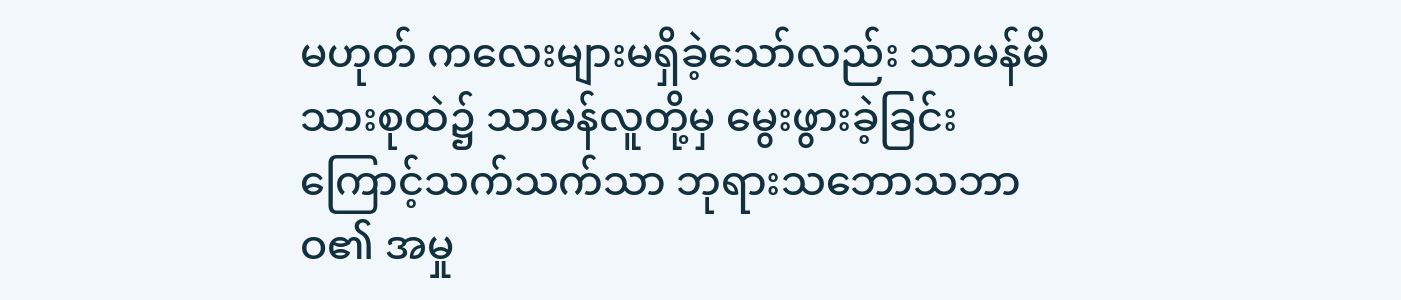မဟုတ် ကလေးများမရှိခဲ့သော်လည်း သာမန်မိသားစုထဲ၌ သာမန်လူတို့မှ မွေးဖွားခဲ့ခြင်းကြောင့်သက်သက်သာ ဘုရားသဘောသဘာဝ၏ အမှု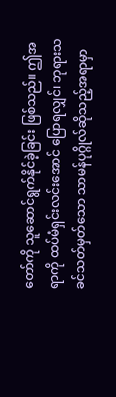တော်ကို သူဆောင်ရွက်နိုင်ခဲ့ခြင်း ဖြစ်သည်။ ဤအရာကို ထပ်မံရှင်းလင်းအောင် ပြောရလျှင်၊ ဘုရားသခင်သတ်မှတ်သော သာမန်ပုဂ္ဂိုလ်ဆိုသည့်အရာမှာ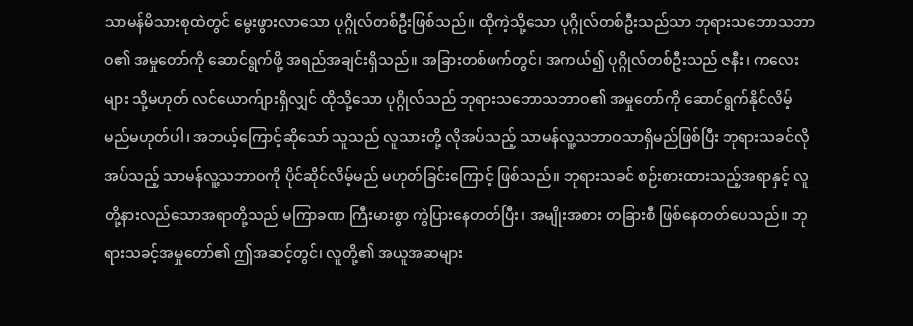သာမန်မိသားစုထဲတွင် မွေးဖွားလာသော ပုဂ္ဂိုလ်တစ်ဦးဖြစ်သည်။ ထိုကဲ့သို့သော ပုဂ္ဂိုလ်တစ်ဦးသည်သာ ဘုရားသဘောသဘာဝ၏ အမှုတော်ကို ဆောင်ရွက်ဖို့ အရည်အချင်းရှိသည်။ အခြားတစ်ဖက်တွင်၊ အကယ်၍ ပုဂ္ဂိုလ်တစ်ဦးသည် ဇနီး၊ ကလေးများ သို့မဟုတ် လင်ယောက်ျားရှိလျှင် ထိုသို့သော ပုဂ္ဂိုလ်သည် ဘုရားသဘောသဘာဝ၏ အမှုတော်ကို ဆောင်ရွက်နိုင်လိမ့်မည်မဟုတ်ပါ၊ အဘယ့်ကြောင့်ဆိုသော် သူသည် လူသားတို့ လိုအပ်သည့် သာမန်လူ့သဘာဝသာရှိမည်ဖြစ်ပြီး ဘုရားသခင်လိုအပ်သည့် သာမန်လူ့သဘာဝကို ပိုင်ဆိုင်လိမ့်မည် မဟုတ်ခြင်းကြောင့် ဖြစ်သည်။ ဘုရားသခင် စဉ်းစားထားသည့်အရာနှင့် လူတို့နားလည်သောအရာတို့သည် မကြာခဏ ကြီးမားစွာ ကွဲပြားနေတတ်ပြီး၊ အမျိုးအစား တခြားစီ ဖြစ်နေတတ်ပေသည်။ ဘုရားသခင့်အမှုတော်၏ ဤအဆင့်တွင်၊ လူတို့၏ အယူအဆများ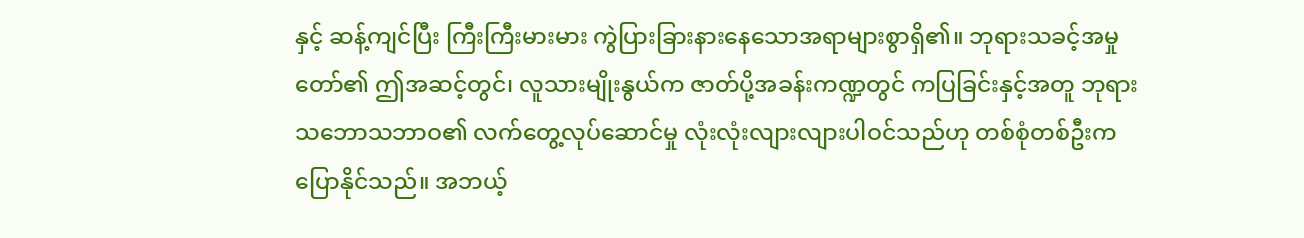နှင့် ဆန့်ကျင်ပြီး ကြီးကြီးမားမား ကွဲပြားခြားနားနေသောအရာများစွာရှိ၏။ ဘုရားသခင့်အမှုတော်၏ ဤအဆင့်တွင်၊ လူသားမျိုးနွယ်က ဇာတ်ပို့အခန်းကဏ္ဍတွင် ကပြခြင်းနှင့်အတူ ဘုရားသဘောသဘာဝ၏ လက်တွေ့လုပ်ဆောင်မှု လုံးလုံးလျားလျားပါဝင်သည်ဟု တစ်စုံတစ်ဦးက ပြောနိုင်သည်။ အဘယ့်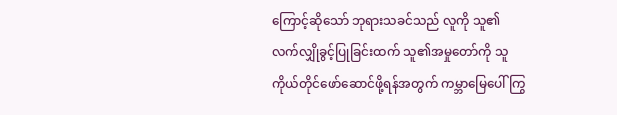ကြောင့်ဆိုသော် ဘုရားသခင်သည် လူကို သူ၏လက်လျှိုခွင့်ပြုခြင်းထက် သူ၏အမှုတော်ကို သူကိုယ်တိုင်ဖော်ဆောင်ဖို့ရန်အတွက် ကမ္ဘာမြေပေါ် ကြွ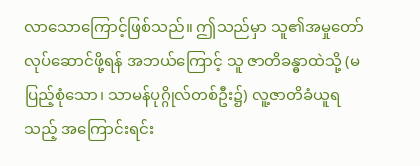လာသောကြောင့်ဖြစ်သည်။ ဤသည်မှာ သူ၏အမှုတော်လုပ်ဆောင်ဖို့ရန် အဘယ်ကြောင့် သူ ဇာတိခန္ဓာထဲသို့ (မပြည့်စုံသော၊ သာမန်ပုဂ္ဂိုလ်တစ်ဦး၌) လူ့ဇာတိခံယူရသည့် အကြောင်းရင်း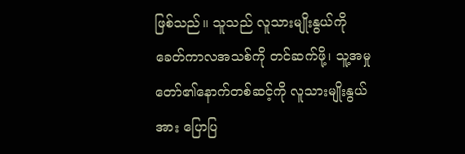ဖြစ်သည်။ သူသည် လူသားမျိုးနွယ်ကို ခေတ်ကာလအသစ်ကို တင်ဆက်ဖို့၊ သူ့အမှုတော်၏နောက်တစ်ဆင့်ကို လူသားမျိုးနွယ်အား ပြောပြ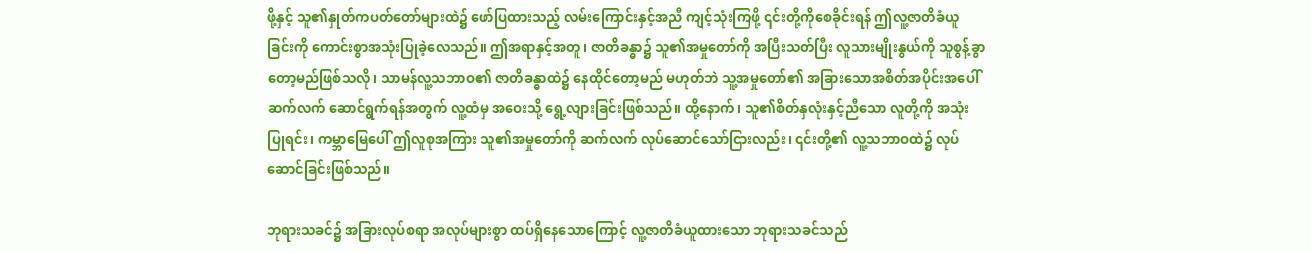ဖို့နှင့် သူ၏နှုတ်ကပတ်တော်များထဲ၌ ဖော်ပြထားသည့် လမ်းကြောင်းနှင့်အညီ ကျင့်သုံးကြဖို့ ၎င်းတို့ကိုစေခိုင်းရန် ဤလူ့ဇာတိခံယူခြင်းကို ကောင်းစွာအသုံးပြုခဲ့လေသည်။ ဤအရာနှင့်အတူ၊ ဇာတိခန္ဓာ၌ သူ၏အမှုတော်ကို အပြီးသတ်ပြီး လူသားမျိုးနွယ်ကို သူစွန့်ခွာတော့မည်ဖြစ်သလို၊ သာမန်လူ့သဘာဝ၏ ဇာတိခန္ဓာထဲ၌ နေထိုင်တော့မည် မဟုတ်ဘဲ သူ့အမှုတော်၏ အခြားသောအစိတ်အပိုင်းအပေါ် ဆက်လက် ဆောင်ရွက်ရန်အတွက် လူ့ထံမှ အဝေးသို့ ရွေ့လျားခြင်းဖြစ်သည်။ ထို့နောက်၊ သူ၏စိတ်နှလုံးနှင့်ညီသော လူတို့ကို အသုံးပြုရင်း၊ ကမ္ဘာမြေပေါ် ဤလူစုအကြား သူ၏အမှုတော်ကို ဆက်လက် လုပ်ဆောင်သော်ငြားလည်း၊ ၎င်းတို့၏ လူ့သဘာဝထဲ၌ လုပ်ဆောင်ခြင်းဖြစ်သည်။

ဘုရားသခင်၌ အခြားလုပ်စရာ အလုပ်များစွာ ထပ်ရှိနေသောကြောင့် လူ့ဇာတိခံယူထားသော ဘုရားသခင်သည်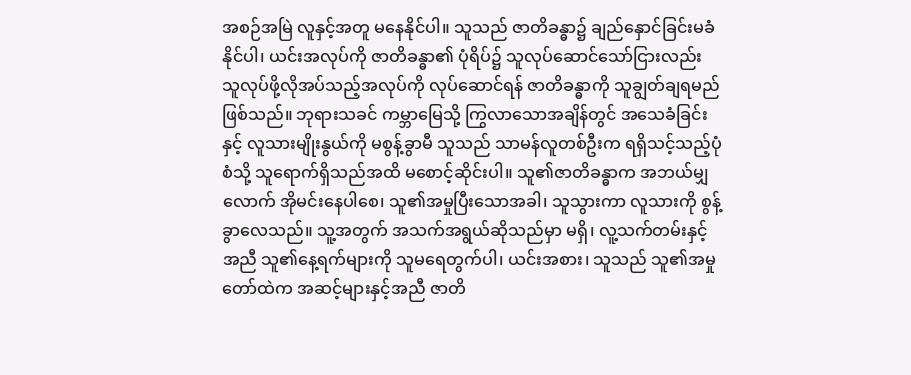အစဉ်အမြဲ လူနှင့်အတူ မနေနိုင်ပါ။ သူသည် ဇာတိခန္ဓာ၌ ချည်နှောင်ခြင်းမခံနိုင်ပါ၊ ယင်းအလုပ်ကို ဇာတိခန္ဓာ၏ ပုံရိပ်၌ သူလုပ်ဆောင်သော်ငြားလည်း သူလုပ်ဖို့လိုအပ်သည့်အလုပ်ကို လုပ်ဆောင်ရန် ဇာတိခန္ဓာကို သူချွတ်ချရမည် ဖြစ်သည်။ ဘုရားသခင် ကမ္ဘာမြေသို့ ကြွလာသောအချိန်တွင် အသေခံခြင်းနှင့် လူသားမျိုးနွယ်ကို မစွန့်ခွာမီ သူသည် သာမန်လူတစ်ဦးက ရရှိသင့်သည့်ပုံစံသို့ သူရောက်ရှိသည်အထိ မစောင့်ဆိုင်းပါ။ သူ၏ဇာတိခန္ဓာက အဘယ်မျှလောက် အိုမင်းနေပါစေ၊ သူ၏အမှုပြီးသောအခါ၊ သူသွားကာ လူသားကို စွန့်ခွာလေသည်။ သူ့အတွက် အသက်အရွယ်ဆိုသည်မှာ မရှိ၊ လူ့သက်တမ်းနှင့်အညီ သူ၏နေ့ရက်များကို သူမရေတွက်ပါ၊ ယင်းအစား၊ သူသည် သူ၏အမှုတော်ထဲက အဆင့်များနှင့်အညီ ဇာတိ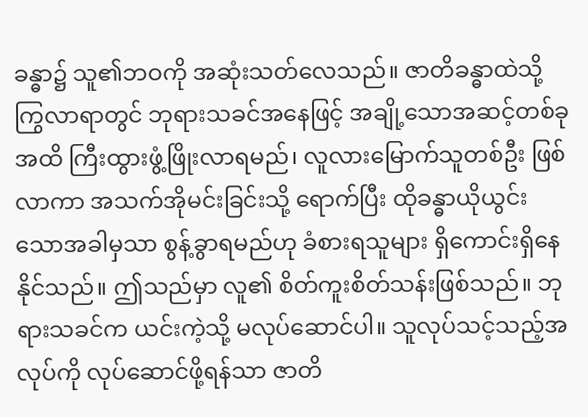ခန္ဓာ၌ သူ၏ဘဝကို အဆုံးသတ်လေသည်။ ဇာတိခန္ဓာထဲသို့ ကြွလာရာတွင် ဘုရားသခင်အနေဖြင့် အချို့သောအဆင့်တစ်ခုအထိ ကြီးထွားဖွံ့ဖြိုးလာရမည်၊ လူလားမြောက်သူတစ်ဦး ဖြစ်လာကာ အသက်အိုမင်းခြင်းသို့ ရောက်ပြီး ထိုခန္ဓာယိုယွင်းသောအခါမှသာ စွန့်ခွာရမည်ဟု ခံစားရသူများ ရှိကောင်းရှိနေနိုင်သည်။ ဤသည်မှာ လူ၏ စိတ်ကူးစိတ်သန်းဖြစ်သည်။ ဘုရားသခင်က ယင်းကဲ့သို့ မလုပ်ဆောင်ပါ။ သူလုပ်သင့်သည့်အလုပ်ကို လုပ်ဆောင်ဖို့ရန်သာ ဇာတိ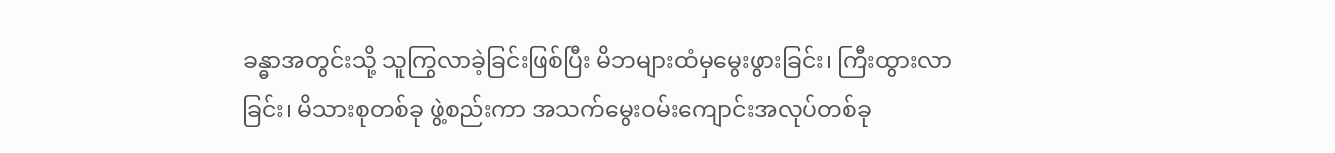ခန္ဓာအတွင်းသို့ သူကြွလာခဲ့ခြင်းဖြစ်ပြီး မိဘများထံမှမွေးဖွားခြင်း၊ ကြီးထွားလာခြင်း၊ မိသားစုတစ်ခု ဖွဲ့စည်းကာ အသက်မွေးဝမ်းကျောင်းအလုပ်တစ်ခု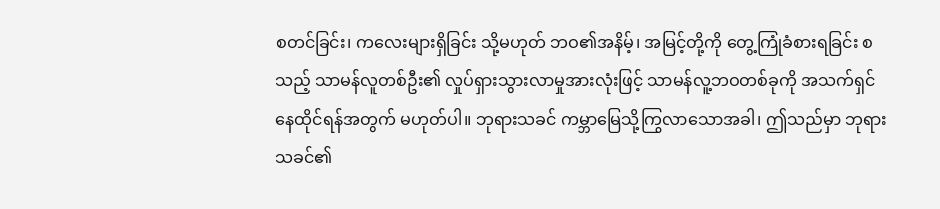စတင်ခြင်း၊ ကလေးများရှိခြင်း သို့မဟုတ် ဘဝ၏အနိမ့်၊ အမြင့်တို့ကို တွေ့ကြုံခံစားရခြင်း စသည့် သာမန်လူတစ်ဦး၏ လှုပ်ရှားသွားလာမှုအားလုံးဖြင့် သာမန်လူ့ဘဝတစ်ခုကို အသက်ရှင်နေထိုင်ရန်အတွက် မဟုတ်ပါ။ ဘုရားသခင် ကမ္ဘာမြေသို့ကြွလာသောအခါ၊ ဤသည်မှာ ဘုရားသခင်၏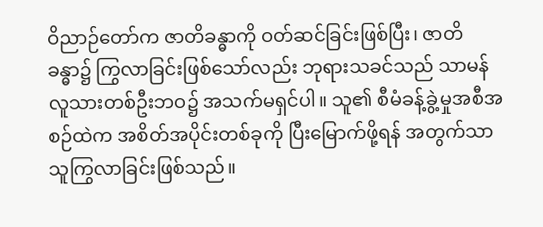ဝိညာဉ်တော်က ဇာတိခန္ဓာကို ဝတ်ဆင်ခြင်းဖြစ်ပြီး၊ ဇာတိခန္ဓာ၌ ကြွလာခြင်းဖြစ်သော်လည်း ဘုရားသခင်သည် သာမန်လူသားတစ်ဦးဘဝ၌ အသက်မရှင်ပါ။ သူ၏ စီမံခန့်ခွဲ့မှုအစီအစဉ်ထဲက အစိတ်အပိုင်းတစ်ခုကို ပြီးမြောက်ဖို့ရန် အတွက်သာ သူကြွလာခြင်းဖြစ်သည်။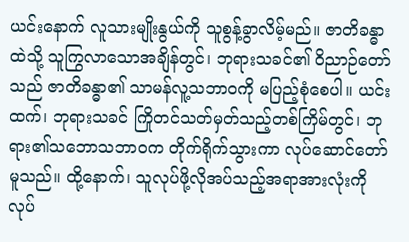ယင်းနောက် လူသားမျိုးနွယ်ကို သူစွန့်ခွာလိမ့်မည်။ ဇာတိခန္ဓာထဲသို့ သူကြွလာသောအချိန်တွင်၊ ဘုရားသခင်၏ ဝိညာဉ်တော်သည် ဇာတိခန္ဓာ၏ သာမန်လူ့သဘာဝကို မပြည့်စုံစေပါ။ ယင်းထက်၊ ဘုရားသခင် ကြိုတင်သတ်မှတ်သည့်တစ်ကြိမ်တွင်၊ ဘုရား၏သဘောသဘာဝက တိုက်ရိုက်သွားကာ လုပ်ဆောင်တော်မူသည်။ ထို့နောက်၊ သူလုပ်ဖို့လိုအပ်သည့်အရာအားလုံးကို လုပ်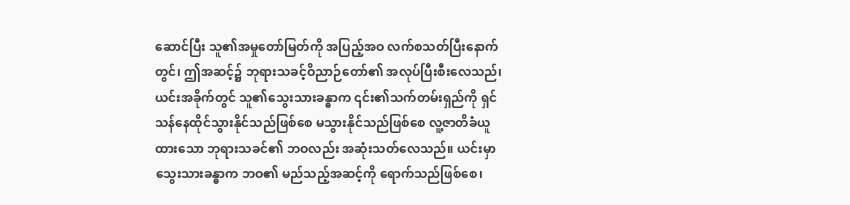ဆောင်ပြီး သူ၏အမှုတော်မြတ်ကို အပြည့်အဝ လက်စသတ်ပြီးနောက်တွင်၊ ဤအဆင့်၌ ဘုရားသခင့်ဝိညာဉ်တော်၏ အလုပ်ပြီးစီးလေသည်၊ ယင်းအခိုက်တွင် သူ၏သွေးသားခန္ဓာက ၎င်း၏သက်တမ်းရှည်ကို ရှင်သန်နေထိုင်သွားနိုင်သည်ဖြစ်စေ မသွားနိုင်သည်ဖြစ်စေ လူ့ဇာတိခံယူထားသော ဘုရားသခင်၏ ဘဝလည်း အဆုံးသတ်လေသည်။ ယင်းမှာ သွေးသားခန္ဓာက ဘဝ၏ မည်သည့်အဆင့်ကို ရောက်သည်ဖြစ်စေ၊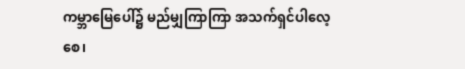ကမ္ဘာမြေပေါ်၌ မည်မျှကြာကြာ အသက်ရှင်ပါလေ့စေ၊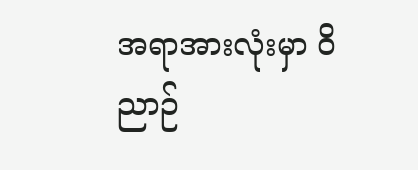အရာအားလုံးမှာ ဝိညာဉ်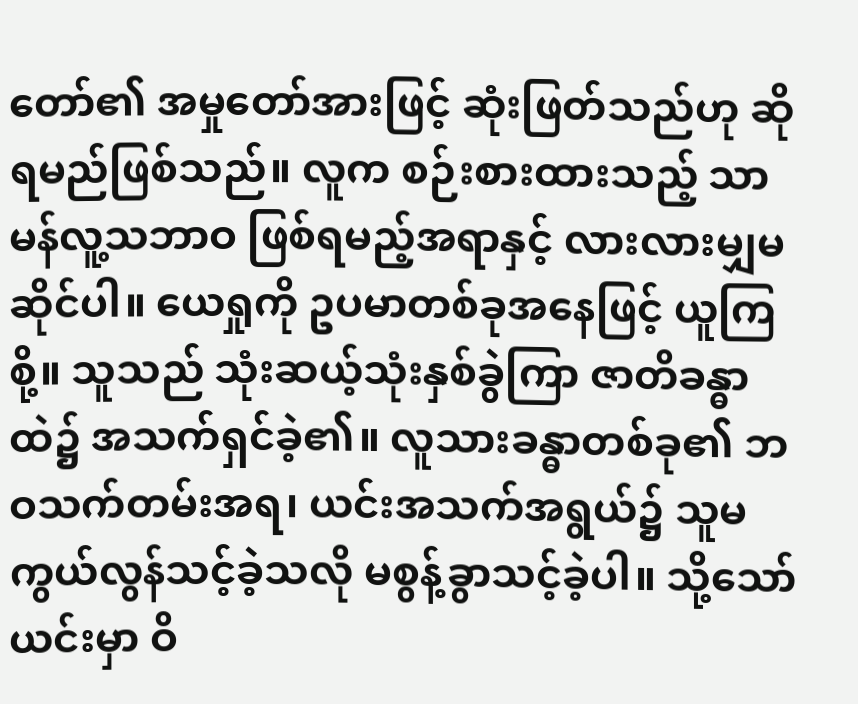တော်၏ အမှုတော်အားဖြင့် ဆုံးဖြတ်သည်ဟု ဆိုရမည်ဖြစ်သည်။ လူက စဉ်းစားထားသည့် သာမန်လူ့သဘာဝ ဖြစ်ရမည့်အရာနှင့် လားလားမျှမဆိုင်ပါ။ ယေရှုကို ဥပမာတစ်ခုအနေဖြင့် ယူကြစို့။ သူသည် သုံးဆယ့်သုံးနှစ်ခွဲကြာ ဇာတိခန္ဓာထဲ၌ အသက်ရှင်ခဲ့၏။ လူသားခန္ဓာတစ်ခု၏ ဘဝသက်တမ်းအရ၊ ယင်းအသက်အရွယ်၌ သူမကွယ်လွန်သင့်ခဲ့သလို မစွန့်ခွာသင့်ခဲ့ပါ။ သို့သော် ယင်းမှာ ဝိ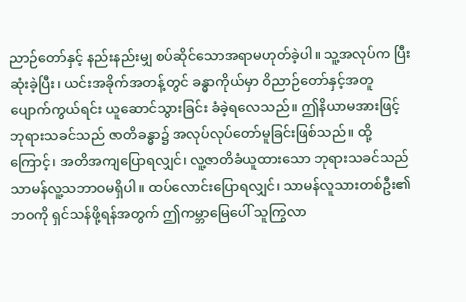ညာဉ်တော်နှင့် နည်းနည်းမျှ စပ်ဆိုင်သောအရာမဟုတ်ခဲ့ပါ။ သူ့အလုပ်က ပြီးဆုံးခဲ့ပြီး၊ ယင်းအခိုက်အတန့်တွင် ခန္ဓာကိုယ်မှာ ဝိညာဉ်တော်နှင့်အတူ ပျောက်ကွယ်ရင်း ယူဆောင်သွားခြင်း ခံခဲ့ရလေသည်။ ဤနိယာမအားဖြင့် ဘုရားသခင်သည် ဇာတိခန္ဓာ၌ အလုပ်လုပ်တော်မူခြင်းဖြစ်သည်။ ထို့ကြောင့်၊ အတိအကျပြောရလျှင်၊ လူ့ဇာတိခံယူထားသော ဘုရားသခင်သည် သာမန်လူ့သဘာဝမရှိပါ။ ထပ်လောင်းပြောရလျှင်၊ သာမန်လူသားတစ်ဦး၏ ဘဝကို ရှင်သန်ဖို့ရန်အတွက် ဤကမ္ဘာမြေပေါ် သူကြွလာ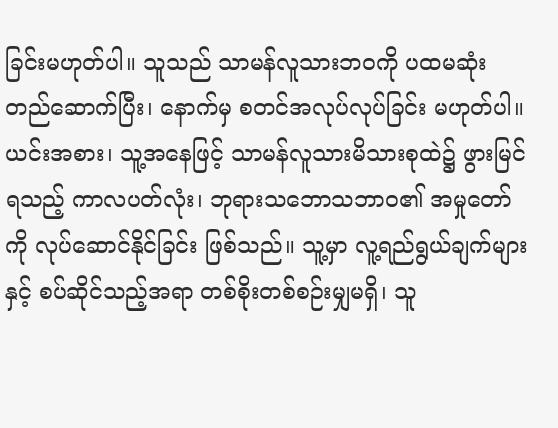ခြင်းမဟုတ်ပါ။ သူသည် သာမန်လူသားဘဝကို ပထမဆုံး တည်ဆောက်ပြီး၊ နောက်မှ စတင်အလုပ်လုပ်ခြင်း မဟုတ်ပါ။ ယင်းအစား၊ သူ့အနေဖြင့် သာမန်လူသားမိသားစုထဲ၌ ဖွားမြင်ရသည့် ကာလပတ်လုံး၊ ဘုရားသဘောသဘာဝ၏ အမှုတော်ကို လုပ်ဆောင်နိုင်ခြင်း ဖြစ်သည်။ သူ့မှာ လူ့ရည်ရွယ်ချက်များနှင့် စပ်ဆိုင်သည့်အရာ တစ်စိုးတစ်စဉ်းမျှမရှိ၊ သူ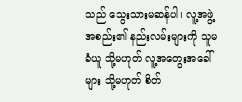သည် သွေးသားမဆန်ပါ၊ လူ့အဖွဲ့အစည်း၏ နည်းလမ်းများကို သူမခံယူ သို့မဟုတ် လူ့အတွေးအခေါ်များ သို့မဟုတ် စိတ်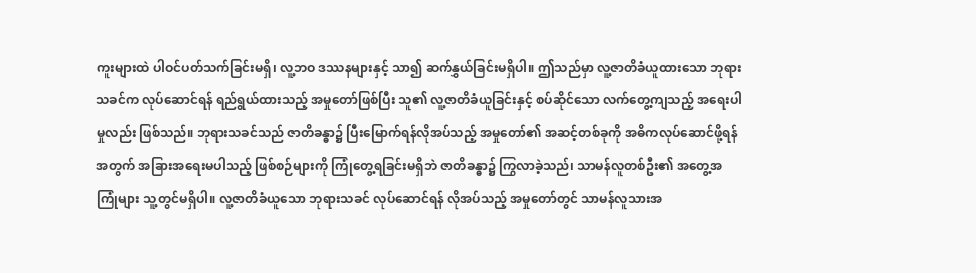ကူးများထဲ ပါဝင်ပတ်သက်ခြင်းမရှိ၊ လူ့ဘဝ ဒဿနများနှင့် သာ၍ ဆက်နွှယ်ခြင်းမရှိပါ။ ဤသည်မှာ လူ့ဇာတိခံယူထားသော ဘုရားသခင်က လုပ်ဆောင်ရန် ရည်ရွယ်ထားသည့် အမှုတော်ဖြစ်ပြီး သူ၏ လူ့ဇာတိခံယူခြင်းနှင့် စပ်ဆိုင်သော လက်တွေ့ကျသည့် အရေးပါမှုလည်း ဖြစ်သည်။ ဘုရားသခင်သည် ဇာတိခန္ဓာ၌ ပြီးမြောက်ရန်လိုအပ်သည့် အမှုတော်၏ အဆင့်တစ်ခုကို အဓိကလုပ်ဆောင်ဖို့ရန်အတွက် အခြားအရေးမပါသည့် ဖြစ်စဉ်များကို ကြုံတွေ့ရခြင်းမရှိဘဲ ဇာတိခန္ဓာ၌ ကြွလာခဲ့သည်၊ သာမန်လူတစ်ဦး၏ အတွေ့အကြုံများ သူ့တွင်မရှိပါ။ လူ့ဇာတိခံယူသော ဘုရားသခင် လုပ်ဆောင်ရန် လိုအပ်သည့် အမှုတော်တွင် သာမန်လူသားအ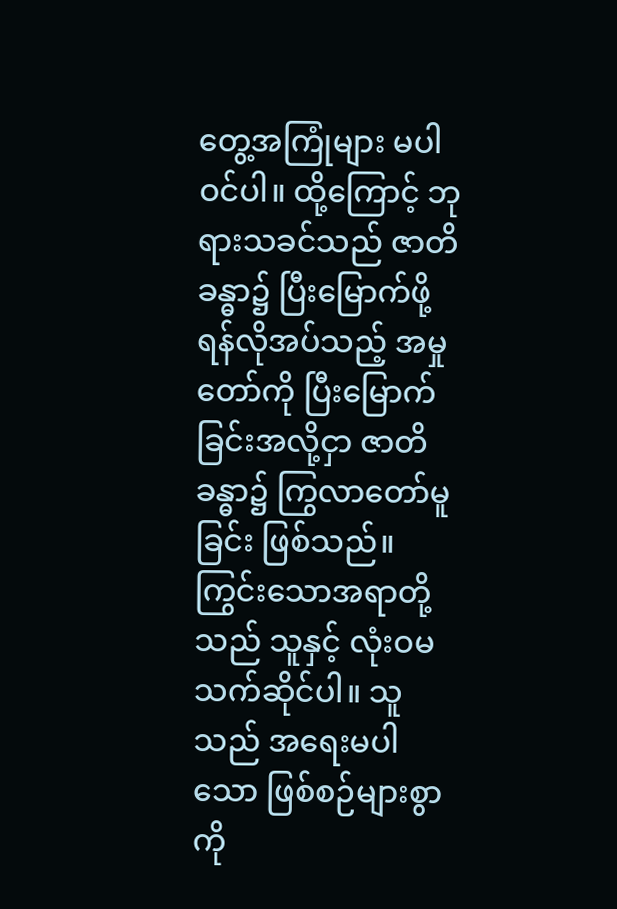တွေ့အကြုံများ မပါဝင်ပါ။ ထို့ကြောင့် ဘုရားသခင်သည် ဇာတိခန္ဓာ၌ ပြီးမြောက်ဖို့ရန်လိုအပ်သည့် အမှုတော်ကို ပြီးမြောက်ခြင်းအလို့ငှာ ဇာတိခန္ဓာ၌ ကြွလာတော်မူခြင်း ဖြစ်သည်။ ကြွင်းသောအရာတို့သည် သူနှင့် လုံးဝမသက်ဆိုင်ပါ။ သူသည် အရေးမပါသော ဖြစ်စဉ်များစွာကို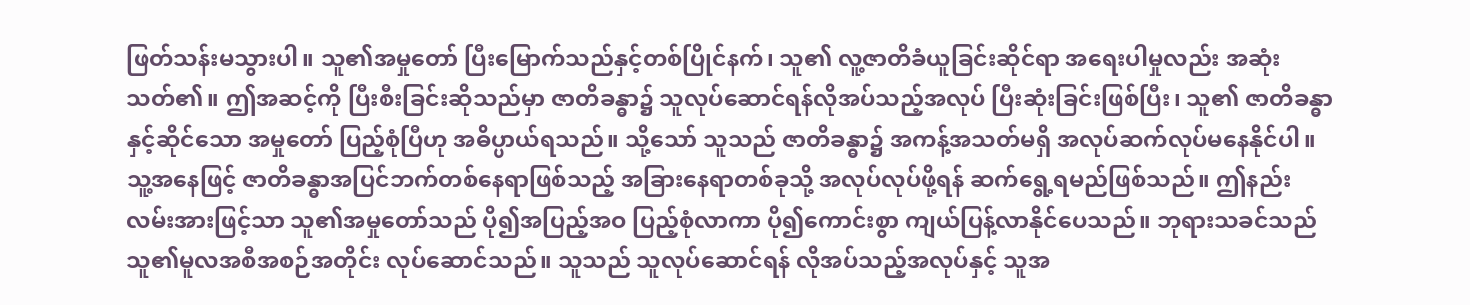ဖြတ်သန်းမသွားပါ။ သူ၏အမှုတော် ပြီးမြောက်သည်နှင့်တစ်ပြိုင်နက်၊ သူ၏ လူ့ဇာတိခံယူခြင်းဆိုင်ရာ အရေးပါမှုလည်း အဆုံးသတ်၏။ ဤအဆင့်ကို ပြီးစီးခြင်းဆိုသည်မှာ ဇာတိခန္ဓာ၌ သူလုပ်ဆောင်ရန်လိုအပ်သည့်အလုပ် ပြီးဆုံးခြင်းဖြစ်ပြီး၊ သူ၏ ဇာတိခန္ဓာနှင့်ဆိုင်သော အမှုတော် ပြည့်စုံပြီဟု အဓိပ္ပာယ်ရသည်။ သို့သော် သူသည် ဇာတိခန္ဓာ၌ အကန့်အသတ်မရှိ အလုပ်ဆက်လုပ်မနေနိုင်ပါ။ သူ့အနေဖြင့် ဇာတိခန္ဓာအပြင်ဘက်တစ်နေရာဖြစ်သည့် အခြားနေရာတစ်ခုသို့ အလုပ်လုပ်ဖို့ရန် ဆက်ရွေ့ရမည်ဖြစ်သည်။ ဤနည်းလမ်းအားဖြင့်သာ သူ၏အမှုတော်သည် ပို၍အပြည့်အဝ ပြည့်စုံလာကာ ပို၍ကောင်းစွာ ကျယ်ပြန့်လာနိုင်ပေသည်။ ဘုရားသခင်သည် သူ၏မူလအစီအစဉ်အတိုင်း လုပ်ဆောင်သည်။ သူသည် သူလုပ်ဆောင်ရန် လိုအပ်သည့်အလုပ်နှင့် သူအ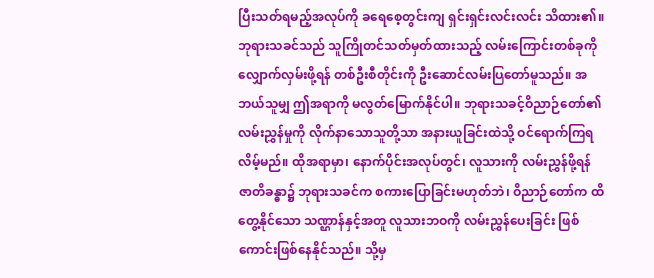ပြီးသတ်ရမည့်အလုပ်ကို ခရေစေ့တွင်းကျ ရှင်းရှင်းလင်းလင်း သိထား၏။ ဘုရားသခင်သည် သူကြိုတင်သတ်မှတ်ထားသည့် လမ်းကြောင်းတစ်ခုကို လျှောက်လှမ်းဖို့ရန် တစ်ဦးစီတိုင်းကို ဦးဆောင်လမ်းပြတော်မူသည်။ အဘယ်သူမျှ ဤအရာကို မလွတ်မြောက်နိုင်ပါ။ ဘုရားသခင့်ဝိညာဉ်တော်၏ လမ်းညွှန်မှုကို လိုက်နာသောသူတို့သာ အနားယူခြင်းထဲသို့ ဝင်ရောက်ကြရလိမ့်မည်။ ထိုအရာမှာ၊ နောက်ပိုင်းအလုပ်တွင်၊ လူသားကို လမ်းညွှန်ဖို့ရန် ဇာတိခန္ဓာ၌ ဘုရားသခင်က စကားပြောခြင်းမဟုတ်ဘဲ၊ ဝိညာဉ်တော်က ထိတွေ့နိုင်သော သဏ္ဌာန်နှင့်အတူ လူသားဘဝကို လမ်းညွှန်ပေးခြင်း ဖြစ်ကောင်းဖြစ်နေနိုင်သည်။ သို့မှ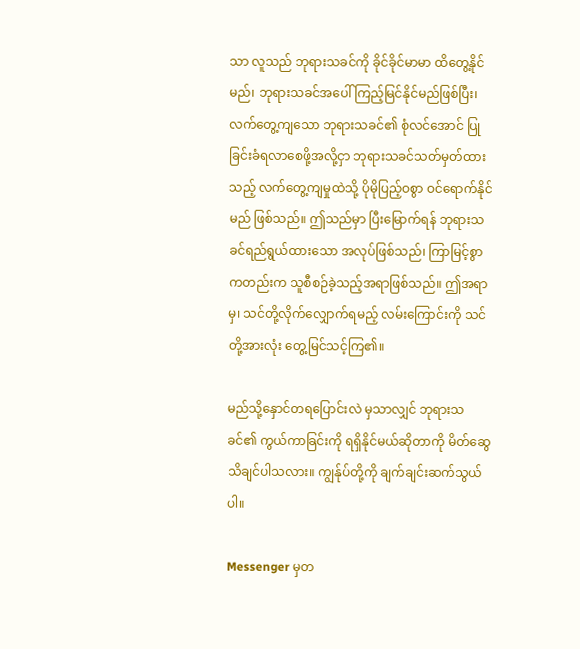သာ လူသည် ဘုရားသခင်ကို ခိုင်ခိုင်မာမာ ထိတွေ့နိုင်မည်၊ ဘုရားသခင်အပေါ် ကြည့်မြင်နိုင်မည်ဖြစ်ပြီး၊ လက်တွေ့ကျသော ဘုရားသခင်၏ စုံလင်အောင် ပြုခြင်းခံရလာစေဖို့အလို့ငှာ ဘုရားသခင်သတ်မှတ်ထားသည့် လက်တွေ့ကျမှုထဲသို့ ပိုမိုပြည့်ဝစွာ ဝင်ရောက်နိုင်မည် ဖြစ်သည်။ ဤသည်မှာ ပြီးမြောက်ရန် ဘုရားသခင်ရည်ရွယ်ထားသော အလုပ်ဖြစ်သည်၊ ကြာမြင့်စွာကတည်းက သူစီစဉ်ခဲ့သည့်အရာဖြစ်သည်။ ဤအရာမှ၊ သင်တို့လိုက်လျှောက်ရမည့် လမ်းကြောင်းကို သင်တို့အားလုံး တွေ့မြင်သင့်ကြ၏။

မည်သို့နှောင်တရပြောင်းလဲ မှသာလျှင် ဘုရားသခင်၏ ကွယ်ကာခြင်းကို ရရှိနိုင်မယ်ဆိုတာကို မိတ်ဆွေသိချင်ပါသလား။ ကျွန်ုပ်တို့ကို ချက်ချင်းဆက်သွယ်ပါ။

Messenger မှတ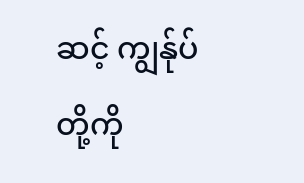ဆင့် ကျွန်ုပ်တို့ကို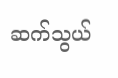ဆက်သွယ်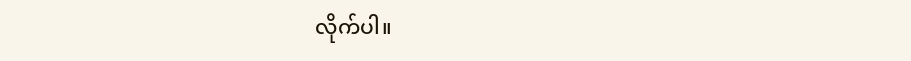လိုက်ပါ။